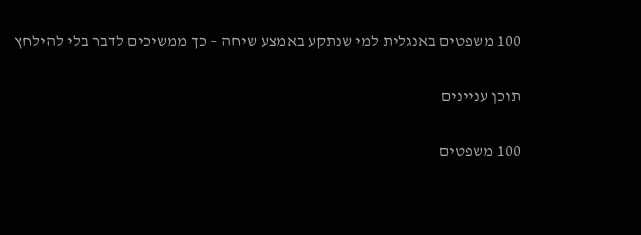100 משפטים באנגלית למי שנתקע באמצע שיחה – כך ממשיכים לדבר בלי להילחץ

תוכן עניינים

100 משפטים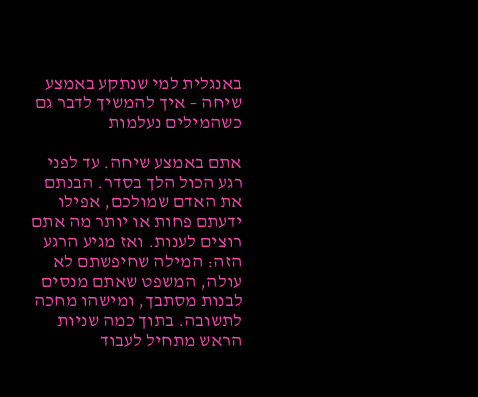באנגלית למי שנתקע באמצע שיחה – איך להמשיך לדבר גם כשהמילים נעלמות

אתם באמצע שיחה. עד לפני רגע הכול הלך בסדר. הבנתם את האדם שמולכם, אפילו ידעתם פחות או יותר מה אתם רוצים לענות. ואז מגיע הרגע הזה: המילה שחיפשתם לא עולה, המשפט שאתם מנסים לבנות מסתבך, ומישהו מחכה לתשובה. בתוך כמה שניות הראש מתחיל לעבוד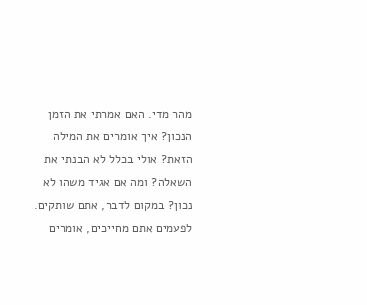מהר מדי. האם אמרתי את הזמן הנכון? איך אומרים את המילה הזאת? אולי בכלל לא הבנתי את השאלה? ומה אם אגיד משהו לא נכון? במקום לדבר, אתם שותקים. לפעמים אתם מחייכים, אומרים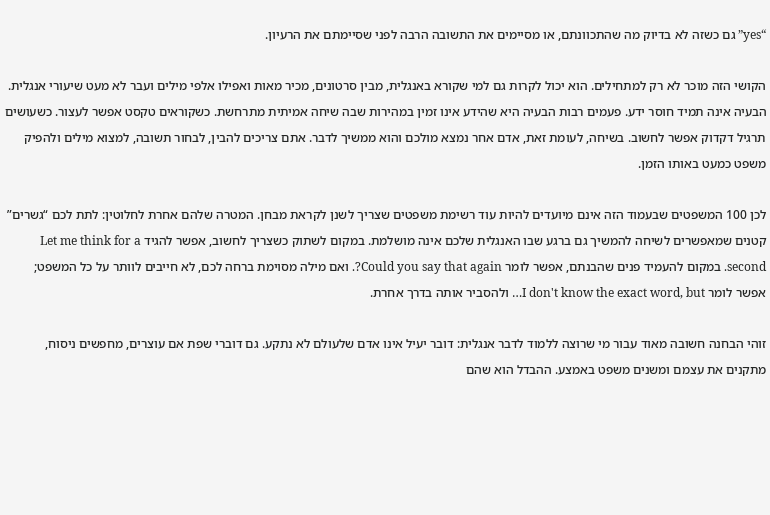“yes” גם כשזה לא בדיוק מה שהתכוונתם, או מסיימים את התשובה הרבה לפני שסיימתם את הרעיון.

הקושי הזה מוכר לא רק למתחילים. הוא יכול לקרות גם למי שקורא באנגלית, מבין סרטונים, מכיר מאות ואפילו אלפי מילים ועבר לא מעט שיעורי אנגלית. הבעיה אינה תמיד חוסר ידע. פעמים רבות הבעיה היא שהידע אינו זמין במהירות שבה שיחה אמיתית מתרחשת. כשקוראים טקסט אפשר לעצור. כשעושים תרגיל דקדוק אפשר לחשוב. בשיחה, לעומת זאת, אדם אחר נמצא מולכם והוא ממשיך לדבר. אתם צריכים להבין, לבחור תשובה, למצוא מילים ולהפיק משפט כמעט באותו הזמן.

לכן 100 המשפטים שבעמוד הזה אינם מיועדים להיות עוד רשימת משפטים שצריך לשנן לקראת מבחן. המטרה שלהם אחרת לחלוטין: לתת לכם “גשרים” קטנים שמאפשרים לשיחה להמשיך גם ברגע שבו האנגלית שלכם אינה מושלמת. במקום לשתוק כשצריך לחשוב, אפשר להגיד Let me think for a second. במקום להעמיד פנים שהבנתם, אפשר לומר Could you say that again?. ואם מילה מסוימת ברחה לכם, לא חייבים לוותר על כל המשפט; אפשר לומר I don't know the exact word, but… ולהסביר אותה בדרך אחרת.

זוהי הבחנה חשובה מאוד עבור מי שרוצה ללמוד לדבר אנגלית: דובר יעיל אינו אדם שלעולם לא נתקע. גם דוברי שפת אם עוצרים, מחפשים ניסוח, מתקנים את עצמם ומשנים משפט באמצע. ההבדל הוא שהם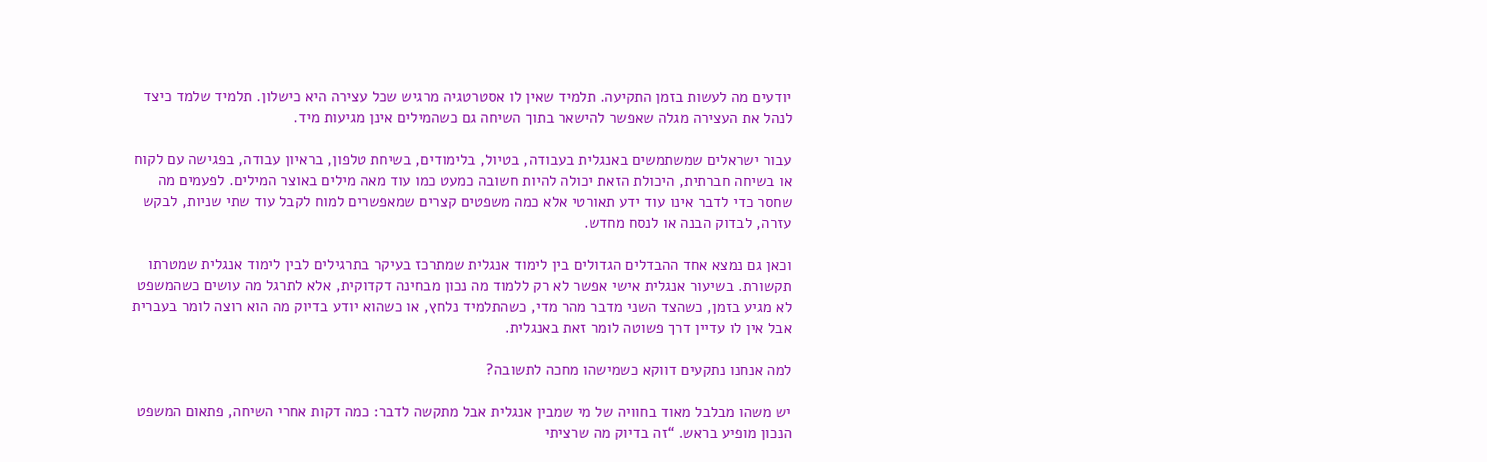יודעים מה לעשות בזמן התקיעה. תלמיד שאין לו אסטרטגיה מרגיש שכל עצירה היא כישלון. תלמיד שלמד כיצד לנהל את העצירה מגלה שאפשר להישאר בתוך השיחה גם כשהמילים אינן מגיעות מיד.

עבור ישראלים שמשתמשים באנגלית בעבודה, בטיול, בלימודים, בשיחת טלפון, בראיון עבודה, בפגישה עם לקוח או בשיחה חברתית, היכולת הזאת יכולה להיות חשובה כמעט כמו עוד מאה מילים באוצר המילים. לפעמים מה שחסר כדי לדבר אינו עוד ידע תאורטי אלא כמה משפטים קצרים שמאפשרים למוח לקבל עוד שתי שניות, לבקש עזרה, לבדוק הבנה או לנסח מחדש.

וכאן גם נמצא אחד ההבדלים הגדולים בין לימוד אנגלית שמתרכז בעיקר בתרגילים לבין לימוד אנגלית שמטרתו תקשורת. בשיעור אנגלית אישי אפשר לא רק ללמוד מה נכון מבחינה דקדוקית, אלא לתרגל מה עושים כשהמשפט לא מגיע בזמן, כשהצד השני מדבר מהר מדי, כשהתלמיד נלחץ, או כשהוא יודע בדיוק מה הוא רוצה לומר בעברית אבל אין לו עדיין דרך פשוטה לומר זאת באנגלית.

למה אנחנו נתקעים דווקא כשמישהו מחכה לתשובה?

יש משהו מבלבל מאוד בחוויה של מי שמבין אנגלית אבל מתקשה לדבר: כמה דקות אחרי השיחה, פתאום המשפט הנכון מופיע בראש. “זה בדיוק מה שרציתי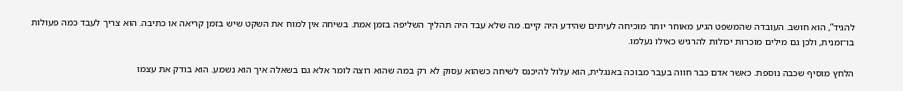להגיד”, הוא חושב. העובדה שהמשפט הגיע מאוחר יותר מוכיחה לעיתים שהידע היה קיים. מה שלא עבד היה תהליך השליפה בזמן אמת. בשיחה אין למוח את השקט שיש בזמן קריאה או כתיבה. הוא צריך לעבד כמה פעולות בו־זמנית, ולכן גם מילים מוכרות יכולות להרגיש כאילו נעלמו.

הלחץ מוסיף שכבה נוספת. כאשר אדם כבר חווה בעבר מבוכה באנגלית, הוא עלול להיכנס לשיחה כשהוא עסוק לא רק במה שהוא רוצה לומר אלא גם בשאלה איך הוא נשמע. הוא בודק את עצמו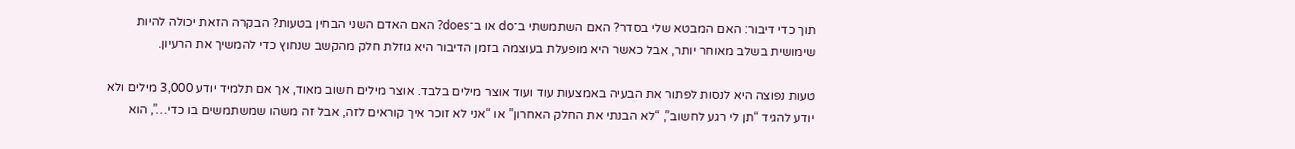תוך כדי דיבור: האם המבטא שלי בסדר? האם השתמשתי ב־do או ב־does? האם האדם השני הבחין בטעות? הבקרה הזאת יכולה להיות שימושית בשלב מאוחר יותר, אבל כאשר היא מופעלת בעוצמה בזמן הדיבור היא גוזלת חלק מהקשב שנחוץ כדי להמשיך את הרעיון.

טעות נפוצה היא לנסות לפתור את הבעיה באמצעות עוד ועוד אוצר מילים בלבד. אוצר מילים חשוב מאוד, אך אם תלמיד יודע 3,000 מילים ולא יודע להגיד “תן לי רגע לחשוב”, “לא הבנתי את החלק האחרון” או “אני לא זוכר איך קוראים לזה, אבל זה משהו שמשתמשים בו כדי…”, הוא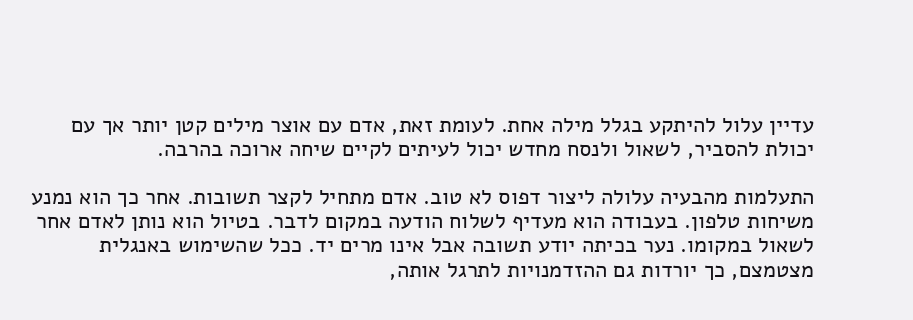עדיין עלול להיתקע בגלל מילה אחת. לעומת זאת, אדם עם אוצר מילים קטן יותר אך עם יכולת להסביר, לשאול ולנסח מחדש יכול לעיתים לקיים שיחה ארוכה בהרבה.

התעלמות מהבעיה עלולה ליצור דפוס לא טוב. אדם מתחיל לקצר תשובות. אחר כך הוא נמנע משיחות טלפון. בעבודה הוא מעדיף לשלוח הודעה במקום לדבר. בטיול הוא נותן לאדם אחר לשאול במקומו. נער בכיתה יודע תשובה אבל אינו מרים יד. ככל שהשימוש באנגלית מצטמצם, כך יורדות גם ההזדמנויות לתרגל אותה,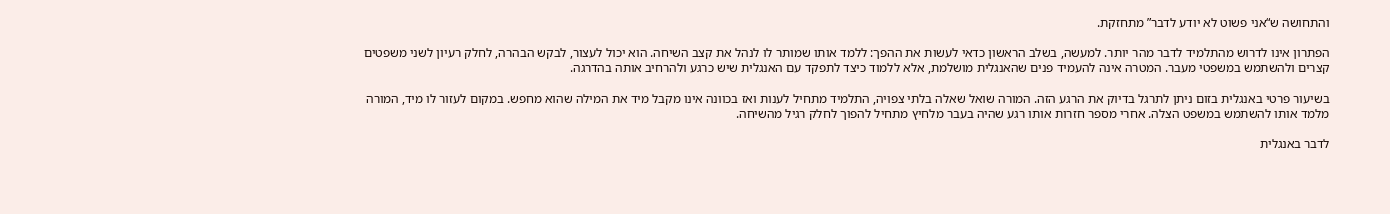והתחושה ש“אני פשוט לא יודע לדבר” מתחזקת.

הפתרון אינו לדרוש מהתלמיד לדבר מהר יותר. למעשה, בשלב הראשון כדאי לעשות את ההפך: ללמד אותו שמותר לו לנהל את קצב השיחה. הוא יכול לעצור, לבקש הבהרה, לחלק רעיון לשני משפטים קצרים ולהשתמש במשפטי מעבר. המטרה אינה להעמיד פנים שהאנגלית מושלמת, אלא ללמוד כיצד לתפקד עם האנגלית שיש כרגע ולהרחיב אותה בהדרגה.

בשיעור פרטי באנגלית בזום ניתן לתרגל בדיוק את הרגע הזה. המורה שואל שאלה בלתי צפויה, התלמיד מתחיל לענות ואז בכוונה אינו מקבל מיד את המילה שהוא מחפש. במקום לעזור לו מיד, המורה מלמד אותו להשתמש במשפט הצלה. אחרי מספר חזרות אותו רגע שהיה בעבר מלחיץ מתחיל להפוך לחלק רגיל מהשיחה.

לדבר באנגלית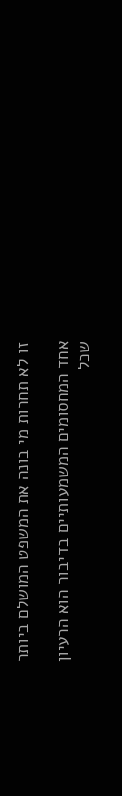זו לא תחרות מי בונה את המשפט המושלם ביותר

אחד המחסומים המשמעותיים בדיבור הוא הרעיון שכל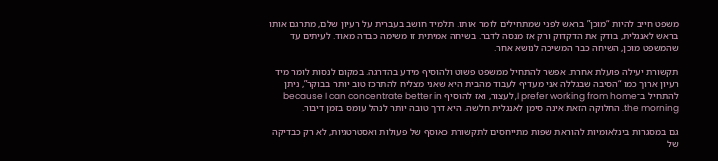משפט חייב להיות “מוכן” בראש לפני שמתחילים לומר אותו. תלמיד חושב בעברית על רעיון שלם, מתרגם אותו בראש לאנגלית, בודק את הדקדוק ורק אז מנסה לדבר. בשיחה אמיתית זו משימה כבדה מאוד. לעיתים עד שהמשפט מוכן, השיחה כבר המשיכה לנושא אחר.

תקשורת יעילה פועלת אחרת. אפשר להתחיל ממשפט פשוט ולהוסיף מידע בהדרגה. במקום לנסות לומר מיד רעיון ארוך כמו “הסיבה שבגללה אני מעדיף לעבוד מהבית היא שאני מצליח להתרכז טוב יותר בבוקר”, ניתן להתחיל ב־I prefer working from home, לעצור, ואז להוסיף because I can concentrate better in the morning. החלוקה הזאת אינה סימן לאנגלית חלשה. היא דרך טובה יותר לנהל עומס בזמן דיבור.

גם במסגרות בינלאומיות להוראת שפות מתייחסים לתקשורת כאוסף של פעולות ואסטרטגיות, לא רק כבדיקה של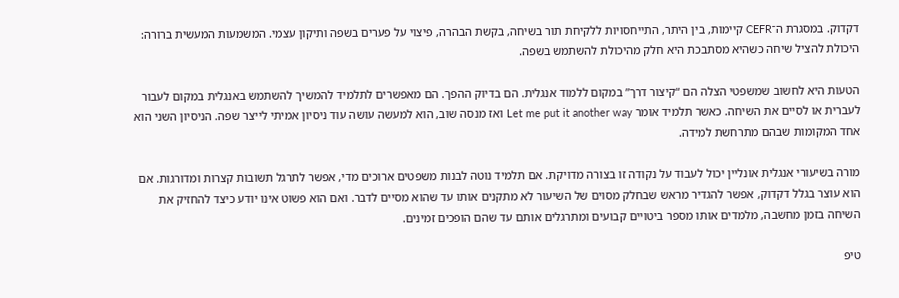דקדוק. במסגרת ה־CEFR קיימות, בין היתר, התייחסויות ללקיחת תור בשיחה, בקשת הבהרה, פיצוי על פערים בשפה ותיקון עצמי. המשמעות המעשית ברורה: היכולת להציל שיחה כשהיא מסתבכת היא חלק מהיכולת להשתמש בשפה.

הטעות היא לחשוב שמשפטי הצלה הם “קיצור דרך” במקום ללמוד אנגלית. הם בדיוק ההפך. הם מאפשרים לתלמיד להמשיך להשתמש באנגלית במקום לעבור לעברית או לסיים את השיחה. כאשר תלמיד אומר Let me put it another way ואז מנסה שוב, הוא למעשה עושה עוד ניסיון אמיתי לייצר שפה. הניסיון השני הוא אחד המקומות שבהם מתרחשת למידה.

מורה בשיעורי אנגלית אונליין יכול לעבוד על נקודה זו בצורה מדויקת. אם תלמיד נוטה לבנות משפטים ארוכים מדי, אפשר לתרגל תשובות קצרות ומדורגות. אם הוא עוצר בגלל דקדוק, אפשר להגדיר מראש שבחלק מסוים של השיעור לא מתקנים אותו עד שהוא מסיים לדבר. ואם הוא פשוט אינו יודע כיצד להחזיק את השיחה בזמן מחשבה, מלמדים אותו מספר ביטויים קבועים ומתרגלים אותם עד שהם הופכים זמינים.

טיפ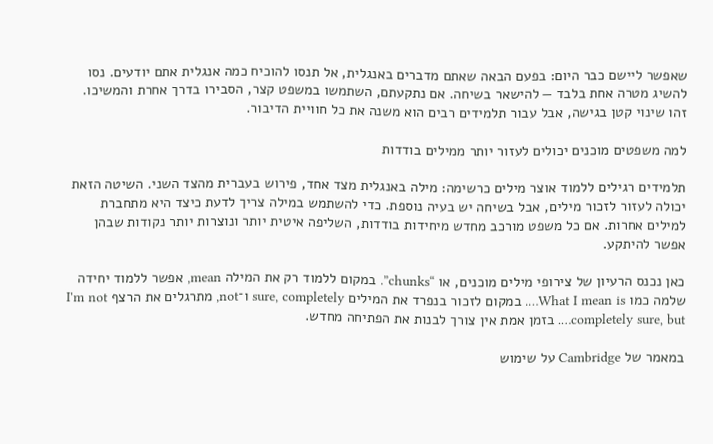שאפשר ליישם כבר היום: בפעם הבאה שאתם מדברים באנגלית, אל תנסו להוכיח כמה אנגלית אתם יודעים. נסו להשיג מטרה אחת בלבד — להישאר בשיחה. אם נתקעתם, השתמשו במשפט קצר, הסבירו בדרך אחרת והמשיכו. זהו שינוי קטן בגישה, אבל עבור תלמידים רבים הוא משנה את כל חוויית הדיבור.

למה משפטים מוכנים יכולים לעזור יותר ממילים בודדות

תלמידים רגילים ללמוד אוצר מילים כרשימה: מילה באנגלית מצד אחד, פירוש בעברית מהצד השני. השיטה הזאת יכולה לעזור לזכור מילים, אבל בשיחה יש בעיה נוספת. כדי להשתמש במילה צריך לדעת כיצד היא מתחברת למילים אחרות. אם כל משפט מורכב מחדש מיחידות בודדות, השליפה איטית יותר ונוצרות יותר נקודות שבהן אפשר להיתקע.

כאן נכנס הרעיון של צירופי מילים מוכנים, או “chunks”. במקום ללמוד רק את המילה mean, אפשר ללמוד יחידה שלמה כמו What I mean is…. במקום לזכור בנפרד את המילים sure, completely ו־not, מתרגלים את הרצף I'm not completely sure, but…. בזמן אמת אין צורך לבנות את הפתיחה מחדש.

במאמר של Cambridge על שימוש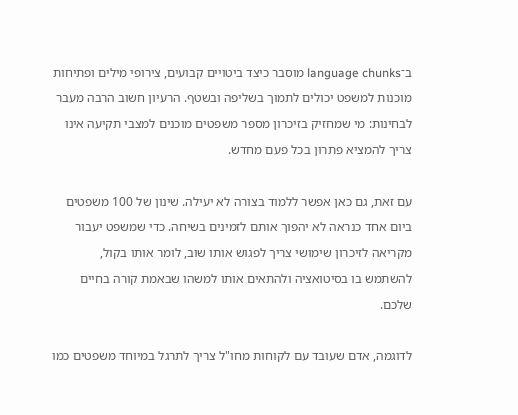ב־language chunks מוסבר כיצד ביטויים קבועים, צירופי מילים ופתיחות מוכנות למשפט יכולים לתמוך בשליפה ובשטף. הרעיון חשוב הרבה מעבר לבחינות: מי שמחזיק בזיכרון מספר משפטים מוכנים למצבי תקיעה אינו צריך להמציא פתרון בכל פעם מחדש.

עם זאת, גם כאן אפשר ללמוד בצורה לא יעילה. שינון של 100 משפטים ביום אחד כנראה לא יהפוך אותם לזמינים בשיחה. כדי שמשפט יעבור מקריאה לזיכרון שימושי צריך לפגוש אותו שוב, לומר אותו בקול, להשתמש בו בסיטואציה ולהתאים אותו למשהו שבאמת קורה בחיים שלכם.

לדוגמה, אדם שעובד עם לקוחות מחו"ל צריך לתרגל במיוחד משפטים כמו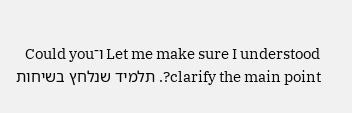Let me make sure I understood ו־Could you clarify the main point?. תלמיד שנלחץ בשיחות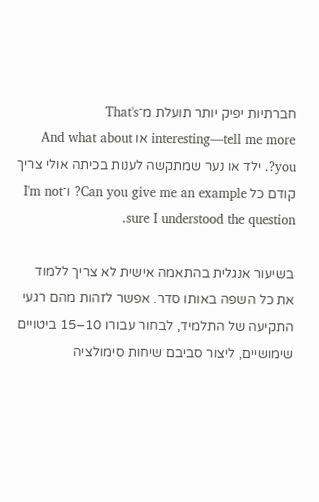חברתיות יפיק יותר תועלת מ־That's interesting—tell me more או And what about you?. ילד או נער שמתקשה לענות בכיתה אולי צריך קודם כל Can you give me an example? ו־I'm not sure I understood the question.

בשיעור אנגלית בהתאמה אישית לא צריך ללמוד את כל השפה באותו סדר. אפשר לזהות מהם רגעי התקיעה של התלמיד, לבחור עבורו 10–15 ביטויים שימושיים, ליצור סביבם שיחות סימולציה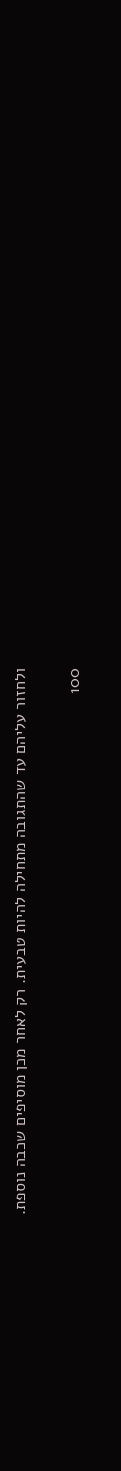ולחזור עליהם עד שהתגובה מתחילה להיות טבעית. רק לאחר מכן מוסיפים שכבה נוספת.

100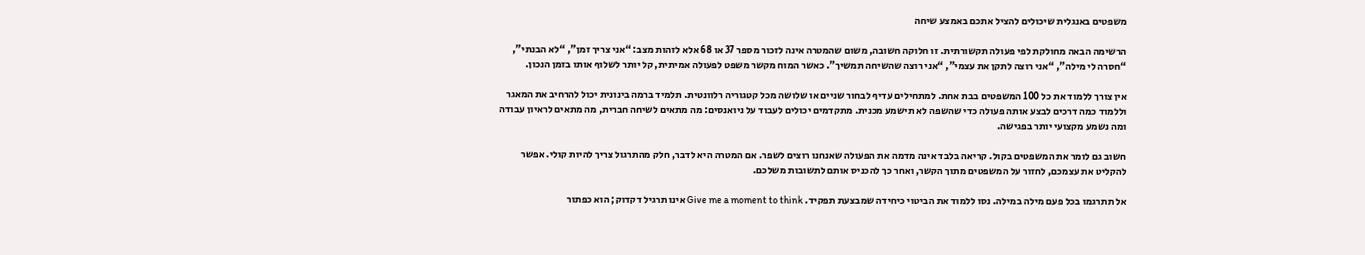משפטים באנגלית שיכולים להציל אתכם באמצע שיחה

הרשימה הבאה מחולקת לפי פעולה תקשורתית. זו חלוקה חשובה, משום שהמטרה אינה לזכור מספר 37 או 68 אלא לזהות מצב: “אני צריך זמן”, “לא הבנתי”, “חסרה לי מילה”, “אני רוצה לתקן את עצמי”, “אני רוצה שהשיחה תמשיך”. כאשר המוח מקשר משפט לפעולה אמיתית, קל יותר לשלוף אותו בזמן הנכון.

אין צורך ללמוד את כל 100 המשפטים בבת אחת. למתחילים עדיף לבחור שניים או שלושה מכל קטגוריה רלוונטית. תלמיד ברמה בינונית יכול להרחיב את המאגר וללמוד כמה דרכים לבצע אותה פעולה כדי שהשפה לא תישמע מכנית. מתקדמים יכולים לעבוד על ניואנסים: מה מתאים לשיחה חברית, מה מתאים לראיון עבודה ומה נשמע מקצועי יותר בפגישה.

חשוב גם לומר את המשפטים בקול. קריאה בלבד אינה מדמה את הפעולה שאנחנו רוצים לשפר. אם המטרה היא לדבר, חלק מהתרגול צריך להיות קולי. אפשר להקליט את עצמכם, לחזור על המשפטים מתוך הקשר, ואחר כך להכניס אותם לתשובות משלכם.

אל תתרגמו בכל פעם מילה במילה. נסו ללמוד את הביטוי כיחידה שמבצעת תפקיד. Give me a moment to think אינו תרגיל דקדוק; הוא כפתור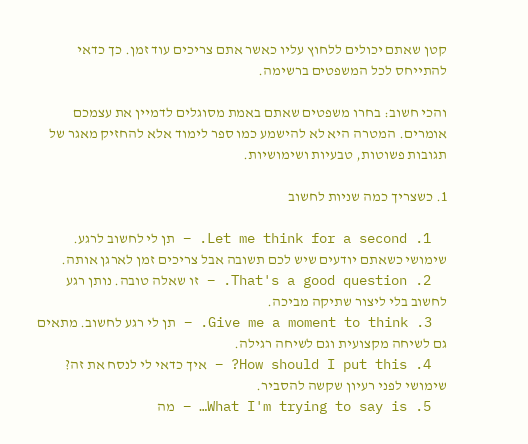קטן שאתם יכולים ללחוץ עליו כאשר אתם צריכים עוד זמן. כך כדאי להתייחס לכל המשפטים ברשימה.

והכי חשוב: בחרו משפטים שאתם באמת מסוגלים לדמיין את עצמכם אומרים. המטרה היא לא להישמע כמו ספר לימוד אלא להחזיק מאגר של תגובות פשוטות, טבעיות ושימושיות.

1. כשצריך כמה שניות לחשוב

  1. Let me think for a second. – תן לי לחשוב לרגע. שימושי כשאתם יודעים שיש לכם תשובה אבל צריכים זמן לארגן אותה.
  2. That's a good question. – זו שאלה טובה. נותן רגע לחשוב בלי ליצור שתיקה מביכה.
  3. Give me a moment to think. – תן לי רגע לחשוב. מתאים גם לשיחה מקצועית וגם לשיחה רגילה.
  4. How should I put this? – איך כדאי לי לנסח את זה? שימושי לפני רעיון שקשה להסביר.
  5. What I'm trying to say is… – מה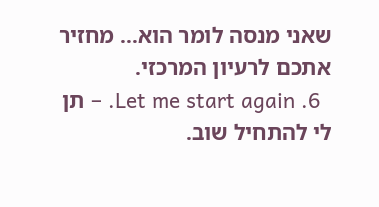שאני מנסה לומר הוא… מחזיר אתכם לרעיון המרכזי.
  6. Let me start again. – תן לי להתחיל שוב.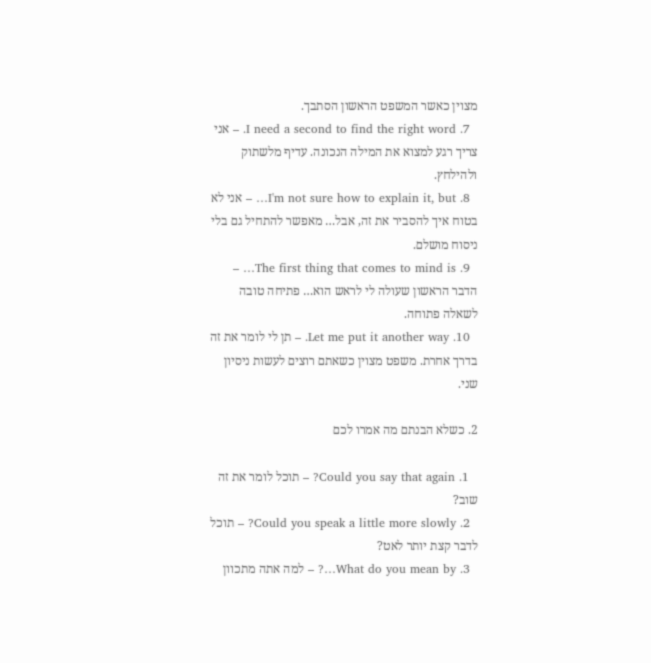מצוין כאשר המשפט הראשון הסתבך.
  7. I need a second to find the right word. – אני צריך רגע למצוא את המילה הנכונה. עדיף מלשתוק ולהילחץ.
  8. I'm not sure how to explain it, but… – אני לא בטוח איך להסביר את זה, אבל… מאפשר להתחיל גם בלי ניסוח מושלם.
  9. The first thing that comes to mind is… – הדבר הראשון שעולה לי לראש הוא… פתיחה טובה לשאלה פתוחה.
  10. Let me put it another way. – תן לי לומר את זה בדרך אחרת. משפט מצוין כשאתם רוצים לעשות ניסיון שני.

2. כשלא הבנתם מה אמרו לכם

  1. Could you say that again? – תוכל לומר את זה שוב?
  2. Could you speak a little more slowly? – תוכל לדבר קצת יותר לאט?
  3. What do you mean by…? – למה אתה מתכוון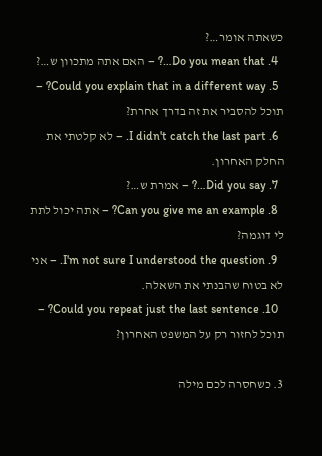כשאתה אומר…?
  4. Do you mean that…? – האם אתה מתכוון ש…?
  5. Could you explain that in a different way? – תוכל להסביר את זה בדרך אחרת?
  6. I didn't catch the last part. – לא קלטתי את החלק האחרון.
  7. Did you say…? – אמרת ש…?
  8. Can you give me an example? – אתה יכול לתת לי דוגמה?
  9. I'm not sure I understood the question. – אני לא בטוח שהבנתי את השאלה.
  10. Could you repeat just the last sentence? – תוכל לחזור רק על המשפט האחרון?

3. כשחסרה לכם מילה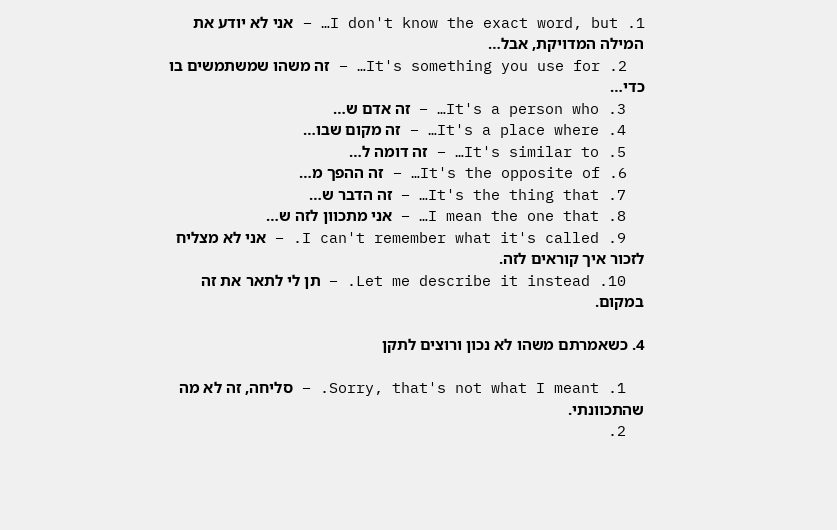1. I don't know the exact word, but… – אני לא יודע את המילה המדויקת, אבל…
  2. It's something you use for… – זה משהו שמשתמשים בו כדי…
  3. It's a person who… – זה אדם ש…
  4. It's a place where… – זה מקום שבו…
  5. It's similar to… – זה דומה ל…
  6. It's the opposite of… – זה ההפך מ…
  7. It's the thing that… – זה הדבר ש…
  8. I mean the one that… – אני מתכוון לזה ש…
  9. I can't remember what it's called. – אני לא מצליח לזכור איך קוראים לזה.
  10. Let me describe it instead. – תן לי לתאר את זה במקום.

4. כשאמרתם משהו לא נכון ורוצים לתקן

  1. Sorry, that's not what I meant. – סליחה, זה לא מה שהתכוונתי.
  2.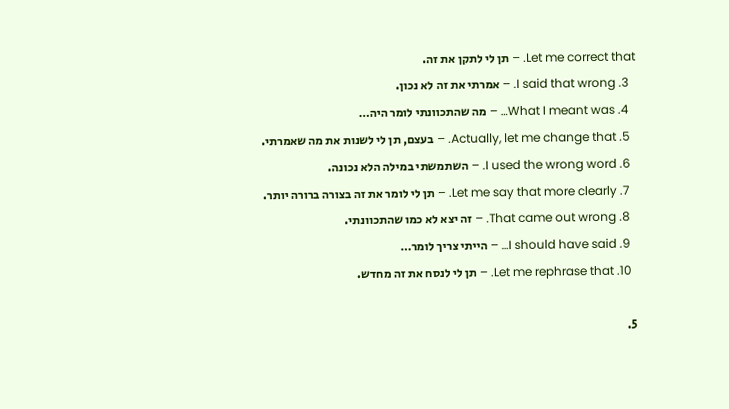Let me correct that. – תן לי לתקן את זה.
  3. I said that wrong. – אמרתי את זה לא נכון.
  4. What I meant was… – מה שהתכוונתי לומר היה…
  5. Actually, let me change that. – בעצם, תן לי לשנות את מה שאמרתי.
  6. I used the wrong word. – השתמשתי במילה הלא נכונה.
  7. Let me say that more clearly. – תן לי לומר את זה בצורה ברורה יותר.
  8. That came out wrong. – זה יצא לא כמו שהתכוונתי.
  9. I should have said… – הייתי צריך לומר…
  10. Let me rephrase that. – תן לי לנסח את זה מחדש.

5.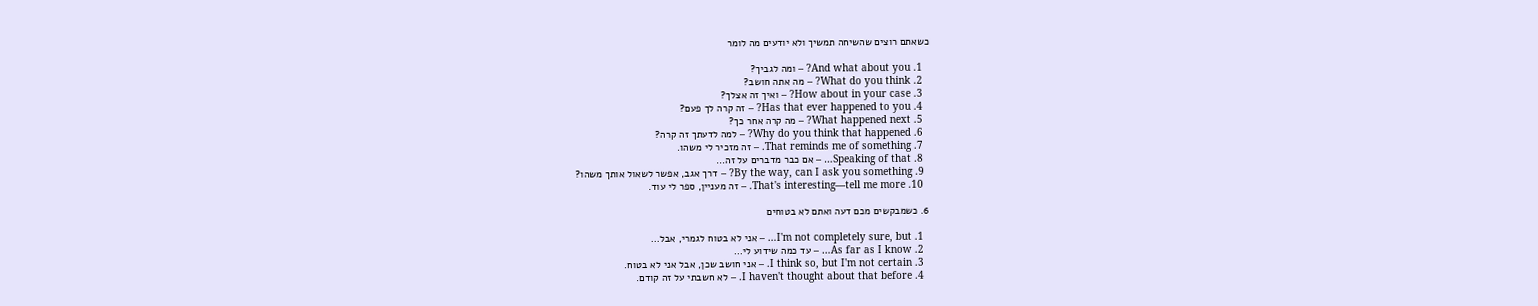כשאתם רוצים שהשיחה תמשיך ולא יודעים מה לומר

  1. And what about you? – ומה לגביך?
  2. What do you think? – מה אתה חושב?
  3. How about in your case? – ואיך זה אצלך?
  4. Has that ever happened to you? – זה קרה לך פעם?
  5. What happened next? – מה קרה אחר כך?
  6. Why do you think that happened? – למה לדעתך זה קרה?
  7. That reminds me of something. – זה מזכיר לי משהו.
  8. Speaking of that… – אם כבר מדברים על זה…
  9. By the way, can I ask you something? – דרך אגב, אפשר לשאול אותך משהו?
  10. That's interesting—tell me more. – זה מעניין, ספר לי עוד.

6. כשמבקשים מכם דעה ואתם לא בטוחים

  1. I'm not completely sure, but… – אני לא בטוח לגמרי, אבל…
  2. As far as I know… – עד כמה שידוע לי…
  3. I think so, but I'm not certain. – אני חושב שכן, אבל אני לא בטוח.
  4. I haven't thought about that before. – לא חשבתי על זה קודם.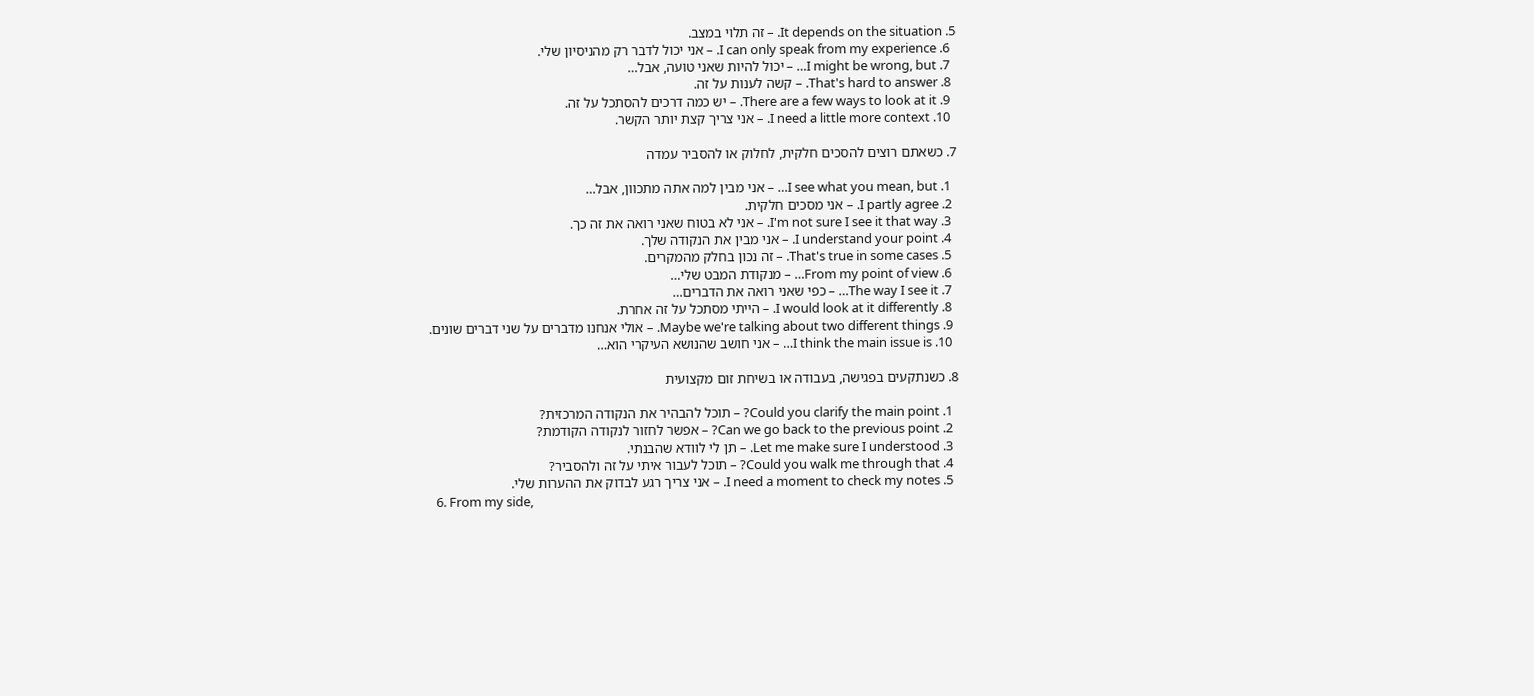5. It depends on the situation. – זה תלוי במצב.
  6. I can only speak from my experience. – אני יכול לדבר רק מהניסיון שלי.
  7. I might be wrong, but… – יכול להיות שאני טועה, אבל…
  8. That's hard to answer. – קשה לענות על זה.
  9. There are a few ways to look at it. – יש כמה דרכים להסתכל על זה.
  10. I need a little more context. – אני צריך קצת יותר הקשר.

7. כשאתם רוצים להסכים חלקית, לחלוק או להסביר עמדה

  1. I see what you mean, but… – אני מבין למה אתה מתכוון, אבל…
  2. I partly agree. – אני מסכים חלקית.
  3. I'm not sure I see it that way. – אני לא בטוח שאני רואה את זה כך.
  4. I understand your point. – אני מבין את הנקודה שלך.
  5. That's true in some cases. – זה נכון בחלק מהמקרים.
  6. From my point of view… – מנקודת המבט שלי…
  7. The way I see it… – כפי שאני רואה את הדברים…
  8. I would look at it differently. – הייתי מסתכל על זה אחרת.
  9. Maybe we're talking about two different things. – אולי אנחנו מדברים על שני דברים שונים.
  10. I think the main issue is… – אני חושב שהנושא העיקרי הוא…

8. כשנתקעים בפגישה, בעבודה או בשיחת זום מקצועית

  1. Could you clarify the main point? – תוכל להבהיר את הנקודה המרכזית?
  2. Can we go back to the previous point? – אפשר לחזור לנקודה הקודמת?
  3. Let me make sure I understood. – תן לי לוודא שהבנתי.
  4. Could you walk me through that? – תוכל לעבור איתי על זה ולהסביר?
  5. I need a moment to check my notes. – אני צריך רגע לבדוק את ההערות שלי.
  6. From my side,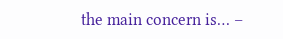the main concern is… –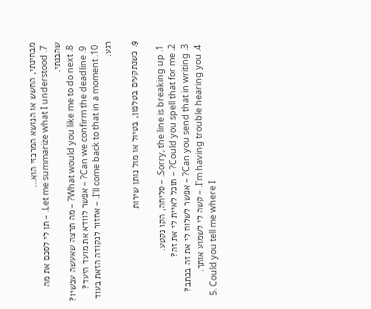מבחינתי, החשש או הנושא המרכזי הוא…
  7. Let me summarize what I understood. – תן לי לסכם את מה שהבנתי.
  8. What would you like me to do next? – מה תרצה שאעשה עכשיו?
  9. Can we confirm the deadline? – אפשר לוודא את מועד היעד?
  10. I'll come back to that in a moment. – אחזור לנקודה הזאת בעוד רגע.

9. כשנתקעים בטלפון, בטיול או מול נותן שירות

  1. Sorry, the line is breaking up. – סליחה, הקו נקטע.
  2. Could you spell that for me? – תוכל לאיית לי את זה?
  3. Can you send that in writing? – אפשר לשלוח לי את זה בכתב?
  4. I'm having trouble hearing you. – קשה לי לשמוע אותך.
  5. Could you tell me where I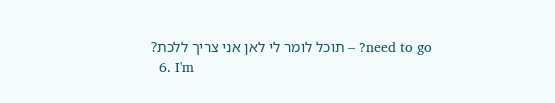need to go? – תוכל לומר לי לאן אני צריך ללכת?
  6. I'm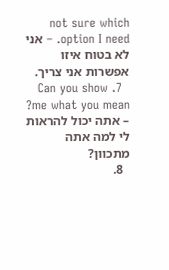not sure which option I need. – אני לא בטוח איזו אפשרות אני צריך.
  7. Can you show me what you mean? – אתה יכול להראות לי למה אתה מתכוון?
  8.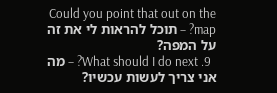Could you point that out on the map? – תוכל להראות לי את זה על המפה?
  9. What should I do next? – מה אני צריך לעשות עכשיו?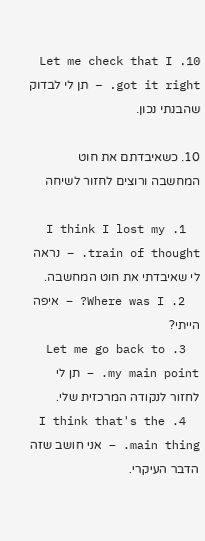10. Let me check that I got it right. – תן לי לבדוק שהבנתי נכון.

10. כשאיבדתם את חוט המחשבה ורוצים לחזור לשיחה

  1. I think I lost my train of thought. – נראה לי שאיבדתי את חוט המחשבה.
  2. Where was I? – איפה הייתי?
  3. Let me go back to my main point. – תן לי לחזור לנקודה המרכזית שלי.
  4. I think that's the main thing. – אני חושב שזה הדבר העיקרי.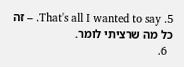5. That's all I wanted to say. – זה כל מה שרציתי לומר.
  6.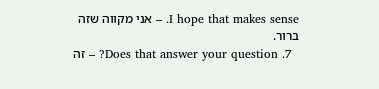I hope that makes sense. – אני מקווה שזה ברור.
  7. Does that answer your question? – זה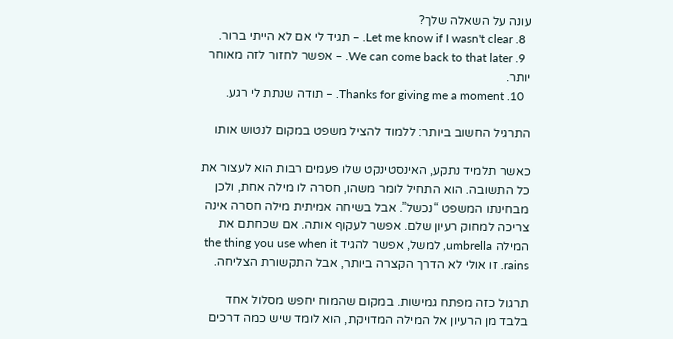עונה על השאלה שלך?
  8. Let me know if I wasn't clear. – תגיד לי אם לא הייתי ברור.
  9. We can come back to that later. – אפשר לחזור לזה מאוחר יותר.
  10. Thanks for giving me a moment. – תודה שנתת לי רגע.

התרגיל החשוב ביותר: ללמוד להציל משפט במקום לנטוש אותו

כאשר תלמיד נתקע, האינסטינקט שלו פעמים רבות הוא לעצור את כל התשובה. הוא התחיל לומר משהו, חסרה לו מילה אחת, ולכן מבחינתו המשפט “נכשל”. אבל בשיחה אמיתית מילה חסרה אינה צריכה למחוק רעיון שלם. אפשר לעקוף אותה. אם שכחתם את המילה umbrella, למשל, אפשר להגיד the thing you use when it rains. זו אולי לא הדרך הקצרה ביותר, אבל התקשורת הצליחה.

תרגול כזה מפתח גמישות. במקום שהמוח יחפש מסלול אחד בלבד מן הרעיון אל המילה המדויקת, הוא לומד שיש כמה דרכים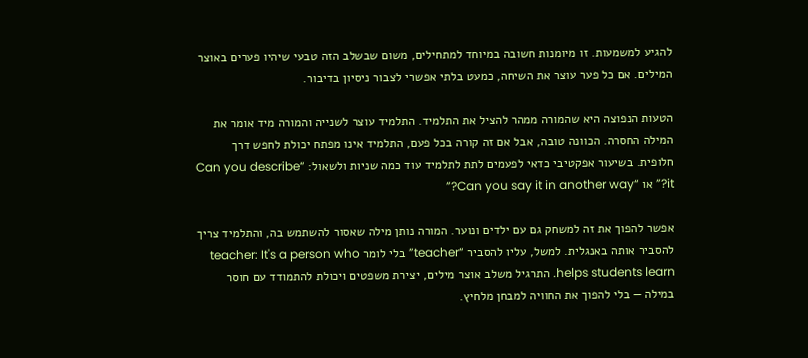להגיע למשמעות. זו מיומנות חשובה במיוחד למתחילים, משום שבשלב הזה טבעי שיהיו פערים באוצר המילים. אם כל פער עוצר את השיחה, כמעט בלתי אפשרי לצבור ניסיון בדיבור.

הטעות הנפוצה היא שהמורה ממהר להציל את התלמיד. התלמיד עוצר לשנייה והמורה מיד אומר את המילה החסרה. הכוונה טובה, אבל אם זה קורה בכל פעם, התלמיד אינו מפתח יכולת לחפש דרך חלופית. בשיעור אפקטיבי כדאי לפעמים לתת לתלמיד עוד כמה שניות ולשאול: “Can you describe it?” או “Can you say it in another way?”

אפשר להפוך את זה למשחק גם עם ילדים ונוער. המורה נותן מילה שאסור להשתמש בה, והתלמיד צריך להסביר אותה באנגלית. למשל, עליו להסביר “teacher” בלי לומר teacher: It's a person who helps students learn. התרגיל משלב אוצר מילים, יצירת משפטים ויכולת להתמודד עם חוסר במילה — בלי להפוך את החוויה למבחן מלחיץ.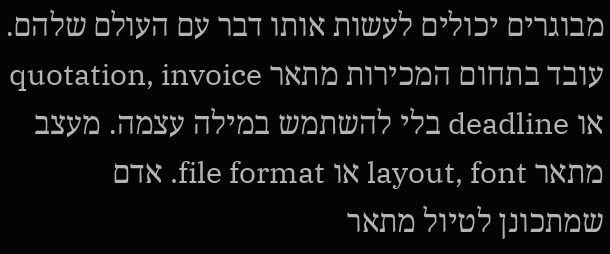מבוגרים יכולים לעשות אותו דבר עם העולם שלהם. עובד בתחום המכירות מתאר quotation, invoice או deadline בלי להשתמש במילה עצמה. מעצב מתאר layout, font או file format. אדם שמתכונן לטיול מתאר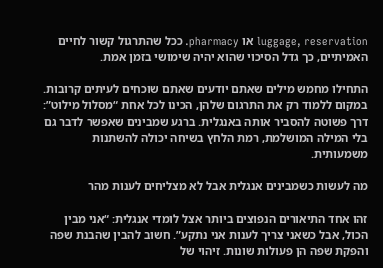luggage, reservation או pharmacy. ככל שהתרגול קשור לחיים האמיתיים, כך גדל הסיכוי שהוא יהיה שימושי בזמן אמת.

התחילו מחמש מילים שאתם יודעים שאתם שוכחים לעיתים קרובות. במקום ללמוד רק את התרגום שלהן, הכינו לכל אחת “מסלול מילוט”: דרך פשוטה להסביר אותה באנגלית. ברגע שמבינים שאפשר לדבר גם בלי המילה המושלמת, רמת הלחץ בשיחה יכולה להשתנות משמעותית.

מה לעשות כשמבינים אנגלית אבל לא מצליחים לענות מהר

זהו אחד התיאורים הנפוצים ביותר אצל לומדי אנגלית: “אני מבין הכול, אבל כשאני צריך לענות אני נתקע”. חשוב להבין שהבנת שפה והפקת שפה הן פעולות שונות. זיהוי של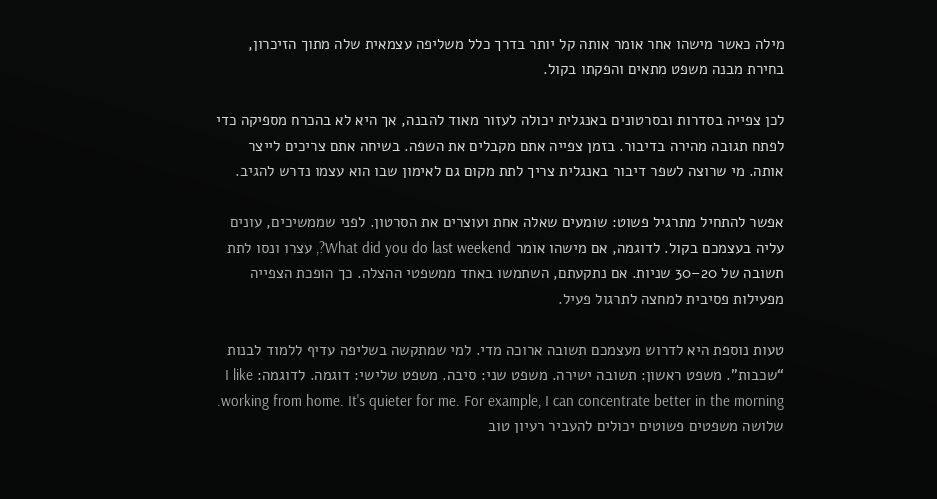מילה כאשר מישהו אחר אומר אותה קל יותר בדרך כלל משליפה עצמאית שלה מתוך הזיכרון, בחירת מבנה משפט מתאים והפקתו בקול.

לכן צפייה בסדרות ובסרטונים באנגלית יכולה לעזור מאוד להבנה, אך היא לא בהכרח מספיקה כדי לפתח תגובה מהירה בדיבור. בזמן צפייה אתם מקבלים את השפה. בשיחה אתם צריכים לייצר אותה. מי שרוצה לשפר דיבור באנגלית צריך לתת מקום גם לאימון שבו הוא עצמו נדרש להגיב.

אפשר להתחיל מתרגיל פשוט: שומעים שאלה אחת ועוצרים את הסרטון. לפני שממשיכים, עונים עליה בעצמכם בקול. לדוגמה, אם מישהו אומר What did you do last weekend?, עצרו ונסו לתת תשובה של 20–30 שניות. אם נתקעתם, השתמשו באחד ממשפטי ההצלה. כך הופכת הצפייה מפעילות פסיבית למחצה לתרגול פעיל.

טעות נוספת היא לדרוש מעצמכם תשובה ארוכה מדי. למי שמתקשה בשליפה עדיף ללמוד לבנות “שכבות”. משפט ראשון: תשובה ישירה. משפט שני: סיבה. משפט שלישי: דוגמה. לדוגמה: I like working from home. It's quieter for me. For example, I can concentrate better in the morning. שלושה משפטים פשוטים יכולים להעביר רעיון טוב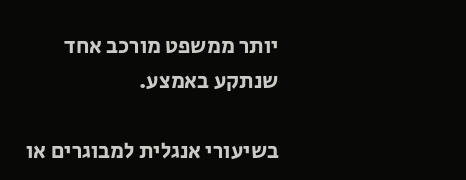יותר ממשפט מורכב אחד שנתקע באמצע.

בשיעורי אנגלית למבוגרים או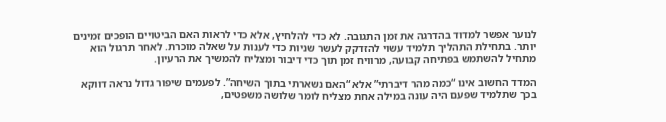לנוער אפשר למדוד בהדרגה את זמן התגובה. לא כדי להלחיץ, אלא כדי לראות האם הביטויים הופכים זמינים יותר. בתחילת התהליך תלמיד עשוי להזדקק לעשר שניות כדי לענות על שאלה מוכרת. לאחר תרגול הוא מתחיל להשתמש בפתיחה קבועה, מרוויח זמן תוך כדי דיבור ומצליח להמשיך את הרעיון.

המדד החשוב אינו “כמה מהר דיברתי” אלא “האם נשארתי בתוך השיחה”. לפעמים שיפור גדול נראה דווקא בכך שתלמיד שפעם היה עונה במילה אחת מצליח לומר שלושה משפטים,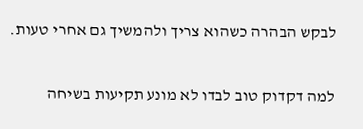לבקש הבהרה כשהוא צריך ולהמשיך גם אחרי טעות.

למה דקדוק טוב לבדו לא מונע תקיעות בשיחה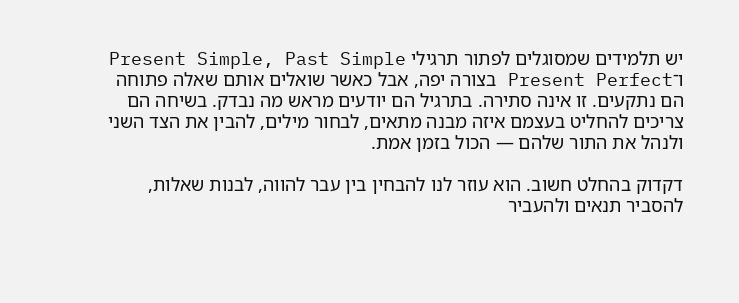יש תלמידים שמסוגלים לפתור תרגילי Present Simple, Past Simple ו־Present Perfect בצורה יפה, אבל כאשר שואלים אותם שאלה פתוחה הם נתקעים. זו אינה סתירה. בתרגיל הם יודעים מראש מה נבדק. בשיחה הם צריכים להחליט בעצמם איזה מבנה מתאים, לבחור מילים, להבין את הצד השני ולנהל את התור שלהם — הכול בזמן אמת.

דקדוק בהחלט חשוב. הוא עוזר לנו להבחין בין עבר להווה, לבנות שאלות, להסביר תנאים ולהעביר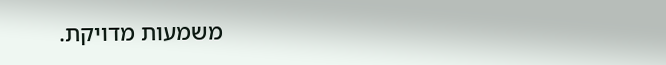משמעות מדויקת.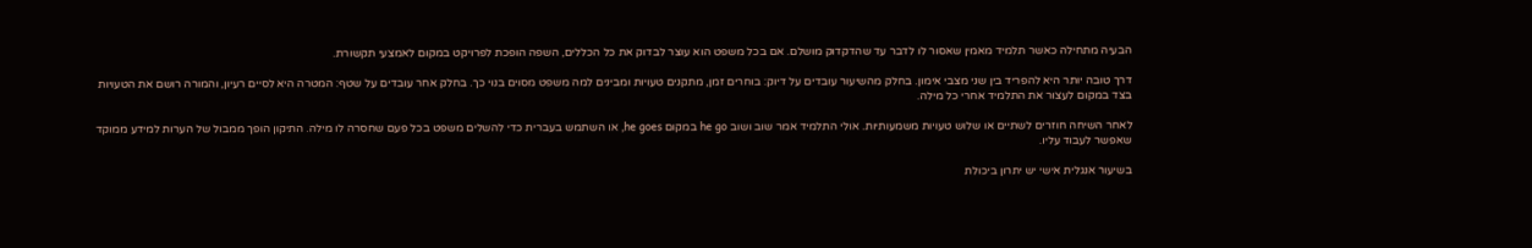הבעיה מתחילה כאשר תלמיד מאמין שאסור לו לדבר עד שהדקדוק מושלם. אם בכל משפט הוא עוצר לבדוק את כל הכללים, השפה הופכת לפרויקט במקום לאמצעי תקשורת.

דרך טובה יותר היא להפריד בין שני מצבי אימון. בחלק מהשיעור עובדים על דיוק: בוחרים זמן, מתקנים טעויות ומבינים למה משפט מסוים בנוי כך. בחלק אחר עובדים על שטף: המטרה היא לסיים רעיון, והמורה רושם את הטעויות בצד במקום לעצור את התלמיד אחרי כל מילה.

לאחר השיחה חוזרים לשתיים או שלוש טעויות משמעותיות. אולי התלמיד אמר שוב ושוב he go במקום he goes, או השתמש בעברית כדי להשלים משפט בכל פעם שחסרה לו מילה. התיקון הופך ממבול של הערות למידע ממוקד שאפשר לעבוד עליו.

בשיעור אנגלית אישי יש יתרון ביכולת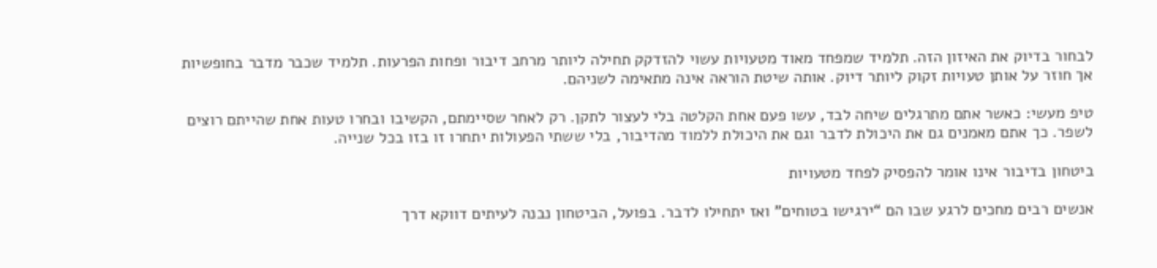לבחור בדיוק את האיזון הזה. תלמיד שמפחד מאוד מטעויות עשוי להזדקק תחילה ליותר מרחב דיבור ופחות הפרעות. תלמיד שכבר מדבר בחופשיות אך חוזר על אותן טעויות זקוק ליותר דיוק. אותה שיטת הוראה אינה מתאימה לשניהם.

טיפ מעשי: כאשר אתם מתרגלים שיחה לבד, עשו פעם אחת הקלטה בלי לעצור לתקן. רק לאחר שסיימתם, הקשיבו ובחרו טעות אחת שהייתם רוצים לשפר. כך אתם מאמנים גם את היכולת לדבר וגם את היכולת ללמוד מהדיבור, בלי ששתי הפעולות יתחרו זו בזו בכל שנייה.

ביטחון בדיבור אינו אומר להפסיק לפחד מטעויות

אנשים רבים מחכים לרגע שבו הם “ירגישו בטוחים” ואז יתחילו לדבר. בפועל, הביטחון נבנה לעיתים דווקא דרך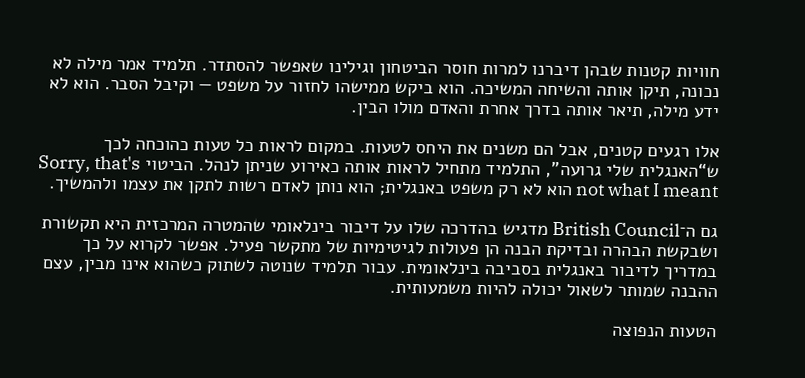חוויות קטנות שבהן דיברנו למרות חוסר הביטחון וגילינו שאפשר להסתדר. תלמיד אמר מילה לא נכונה, תיקן אותה והשיחה המשיכה. הוא ביקש ממישהו לחזור על משפט — וקיבל הסבר. הוא לא ידע מילה, תיאר אותה בדרך אחרת והאדם מולו הבין.

אלו רגעים קטנים, אבל הם משנים את היחס לטעות. במקום לראות כל טעות כהוכחה לכך ש“האנגלית שלי גרועה”, התלמיד מתחיל לראות אותה כאירוע שניתן לנהל. הביטוי Sorry, that's not what I meant הוא לא רק משפט באנגלית; הוא נותן לאדם רשות לתקן את עצמו ולהמשיך.

גם ה־British Council מדגיש בהדרכה שלו על דיבור בינלאומי שהמטרה המרכזית היא תקשורת ושבקשת הבהרה ובדיקת הבנה הן פעולות לגיטימיות של מתקשר פעיל. אפשר לקרוא על כך במדריך לדיבור באנגלית בסביבה בינלאומית. עבור תלמיד שנוטה לשתוק כשהוא אינו מבין, עצם ההבנה שמותר לשאול יכולה להיות משמעותית.

הטעות הנפוצה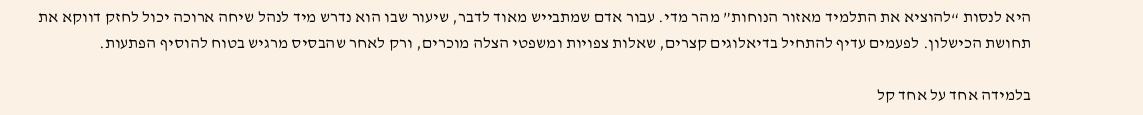היא לנסות “להוציא את התלמיד מאזור הנוחות” מהר מדי. עבור אדם שמתבייש מאוד לדבר, שיעור שבו הוא נדרש מיד לנהל שיחה ארוכה יכול לחזק דווקא את תחושת הכישלון. לפעמים עדיף להתחיל בדיאלוגים קצרים, שאלות צפויות ומשפטי הצלה מוכרים, ורק לאחר שהבסיס מרגיש בטוח להוסיף הפתעות.

בלמידה אחד על אחד קל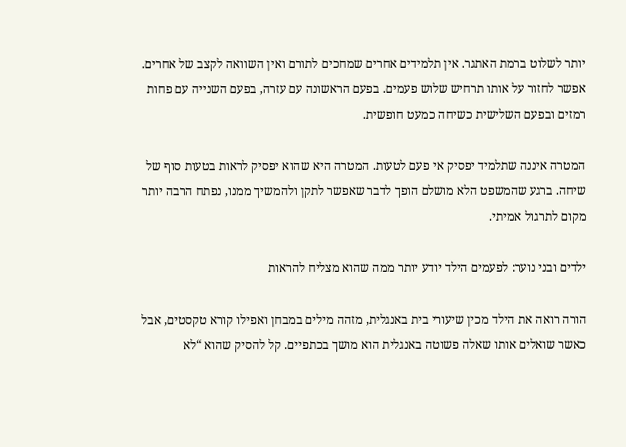יותר לשלוט ברמת האתגר. אין תלמידים אחרים שמחכים לתורם ואין השוואה לקצב של אחרים. אפשר לחזור על אותו תרחיש שלוש פעמים. בפעם הראשונה עם עזרה, בפעם השנייה עם פחות רמזים ובפעם השלישית כשיחה כמעט חופשית.

המטרה איננה שתלמיד יפסיק אי פעם לטעות. המטרה היא שהוא יפסיק לראות בטעות סוף של שיחה. ברגע שהמשפט הלא מושלם הופך לדבר שאפשר לתקן ולהמשיך ממנו, נפתח הרבה יותר מקום לתרגול אמיתי.

ילדים ובני נוער: לפעמים הילד יודע יותר ממה שהוא מצליח להראות

הורה רואה את הילד מכין שיעורי בית באנגלית, מזהה מילים במבחן ואפילו קורא טקסטים, אבל כאשר שואלים אותו שאלה פשוטה באנגלית הוא מושך בכתפיים. קל להסיק שהוא “לא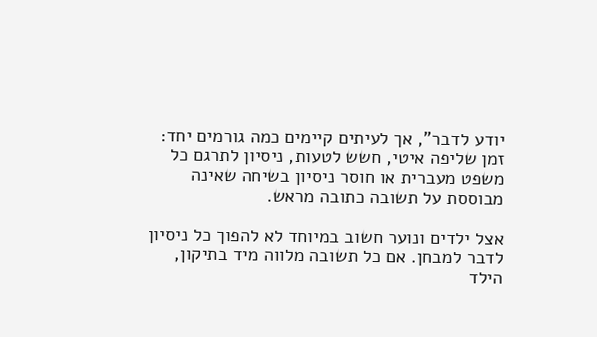יודע לדבר”, אך לעיתים קיימים כמה גורמים יחד: זמן שליפה איטי, חשש לטעות, ניסיון לתרגם כל משפט מעברית או חוסר ניסיון בשיחה שאינה מבוססת על תשובה כתובה מראש.

אצל ילדים ונוער חשוב במיוחד לא להפוך כל ניסיון לדבר למבחן. אם כל תשובה מלווה מיד בתיקון, הילד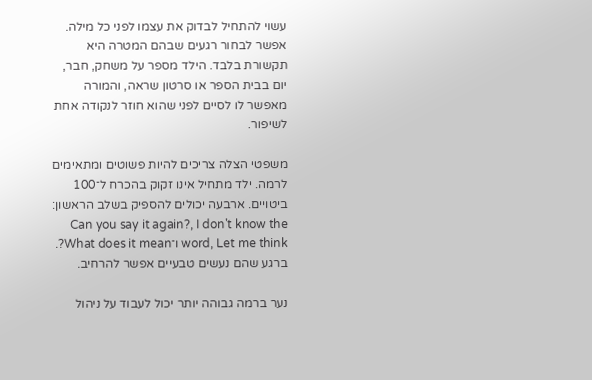עשוי להתחיל לבדוק את עצמו לפני כל מילה. אפשר לבחור רגעים שבהם המטרה היא תקשורת בלבד. הילד מספר על משחק, חבר, יום בבית הספר או סרטון שראה, והמורה מאפשר לו לסיים לפני שהוא חוזר לנקודה אחת לשיפור.

משפטי הצלה צריכים להיות פשוטים ומתאימים לרמה. ילד מתחיל אינו זקוק בהכרח ל־100 ביטויים. ארבעה יכולים להספיק בשלב הראשון: Can you say it again?, I don't know the word, Let me think ו־What does it mean?. ברגע שהם נעשים טבעיים אפשר להרחיב.

נער ברמה גבוהה יותר יכול לעבוד על ניהול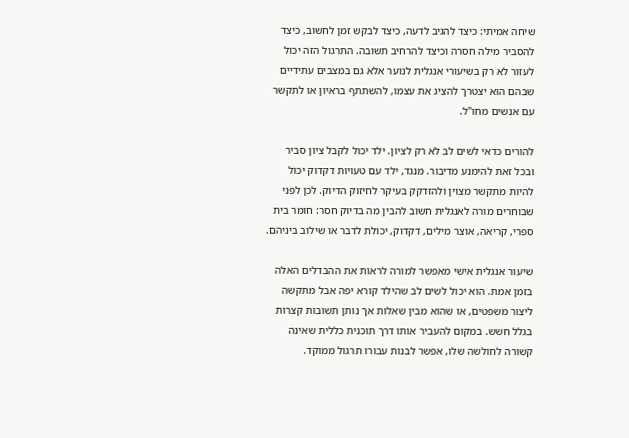שיחה אמיתי: כיצד להגיב לדעה, כיצד לבקש זמן לחשוב, כיצד להסביר מילה חסרה וכיצד להרחיב תשובה. התרגול הזה יכול לעזור לא רק בשיעורי אנגלית לנוער אלא גם במצבים עתידיים שבהם הוא יצטרך להציג את עצמו, להשתתף בראיון או לתקשר עם אנשים מחו"ל.

להורים כדאי לשים לב לא רק לציון. ילד יכול לקבל ציון סביר ובכל זאת להימנע מדיבור. מנגד, ילד עם טעויות דקדוק יכול להיות מתקשר מצוין ולהזדקק בעיקר לחיזוק הדיוק. לכן לפני שבוחרים מורה לאנגלית חשוב להבין מה בדיוק חסר: חומר בית ספרי, קריאה, אוצר מילים, דקדוק, יכולת לדבר או שילוב ביניהם.

שיעור אנגלית אישי מאפשר למורה לראות את ההבדלים האלה בזמן אמת. הוא יכול לשים לב שהילד קורא יפה אבל מתקשה ליצור משפטים, או שהוא מבין שאלות אך נותן תשובות קצרות בגלל חשש. במקום להעביר אותו דרך תוכנית כללית שאינה קשורה לחולשה שלו, אפשר לבנות עבורו תרגול ממוקד.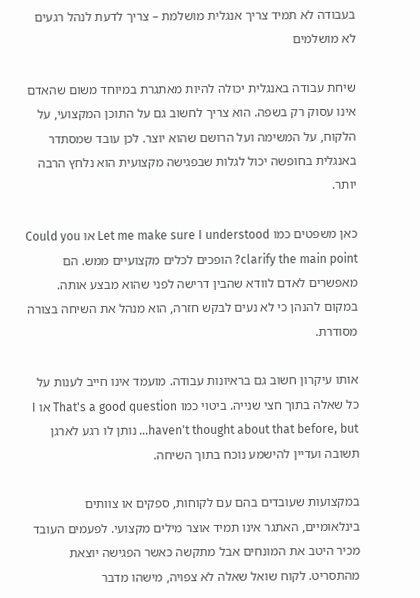בעבודה לא תמיד צריך אנגלית מושלמת – צריך לדעת לנהל רגעים לא מושלמים

שיחת עבודה באנגלית יכולה להיות מאתגרת במיוחד משום שהאדם אינו עסוק רק בשפה. הוא צריך לחשוב גם על התוכן המקצועי, על הלקוח, על המשימה ועל הרושם שהוא יוצר. לכן עובד שמסתדר באנגלית בחופשה יכול לגלות שבפגישה מקצועית הוא נלחץ הרבה יותר.

כאן משפטים כמו Let me make sure I understood או Could you clarify the main point? הופכים לכלים מקצועיים ממש. הם מאפשרים לאדם לוודא שהבין דרישה לפני שהוא מבצע אותה. במקום להנהן כי לא נעים לבקש חזרה, הוא מנהל את השיחה בצורה מסודרת.

אותו עיקרון חשוב גם בראיונות עבודה. מועמד אינו חייב לענות על כל שאלה בתוך חצי שנייה. ביטוי כמו That's a good question או I haven't thought about that before, but… נותן לו רגע לארגן תשובה ועדיין להישמע נוכח בתוך השיחה.

במקצועות שעובדים בהם עם לקוחות, ספקים או צוותים בינלאומיים, האתגר אינו תמיד אוצר מילים מקצועי. לפעמים העובד מכיר היטב את המונחים אבל מתקשה כאשר הפגישה יוצאת מהתסריט. לקוח שואל שאלה לא צפויה, מישהו מדבר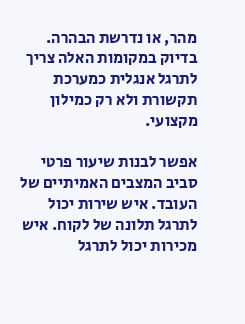מהר, או נדרשת הבהרה. בדיוק במקומות האלה צריך לתרגל אנגלית כמערכת תקשורת ולא רק כמילון מקצועי.

אפשר לבנות שיעור פרטי סביב המצבים האמיתיים של העובד. איש שירות יכול לתרגל תלונה של לקוח. איש מכירות יכול לתרגל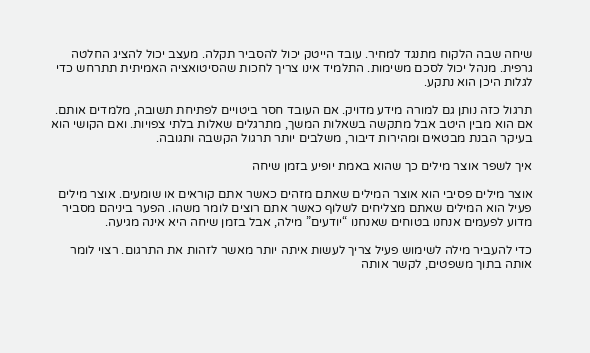שיחה שבה הלקוח מתנגד למחיר. עובד הייטק יכול להסביר תקלה. מעצב יכול להציג החלטה גרפית. מנהל יכול לסכם משימות. התלמיד אינו צריך לחכות שהסיטואציה האמיתית תתרחש כדי לגלות היכן הוא נתקע.

תרגול כזה נותן גם למורה מידע מדויק. אם העובד חסר ביטויים לפתיחת תשובה, מלמדים אותם. אם הוא מבין היטב אבל מתקשה בשאלות המשך, מתרגלים שאלות בלתי צפויות. ואם הקושי הוא בעיקר הבנת מבטאים ומהירות דיבור, משלבים יותר תרגול הקשבה ותגובה.

איך לשפר אוצר מילים כך שהוא באמת יופיע בזמן שיחה

אוצר מילים פסיבי הוא אוצר המילים שאתם מזהים כאשר אתם קוראים או שומעים. אוצר מילים פעיל הוא המילים שאתם מצליחים לשלוף כאשר אתם רוצים לומר משהו. הפער ביניהם מסביר מדוע לפעמים אנחנו בטוחים שאנחנו “יודעים” מילה, אבל בזמן שיחה היא אינה מגיעה.

כדי להעביר מילה לשימוש פעיל צריך לעשות איתה יותר מאשר לזהות את התרגום. רצוי לומר אותה בתוך משפטים, לקשר אותה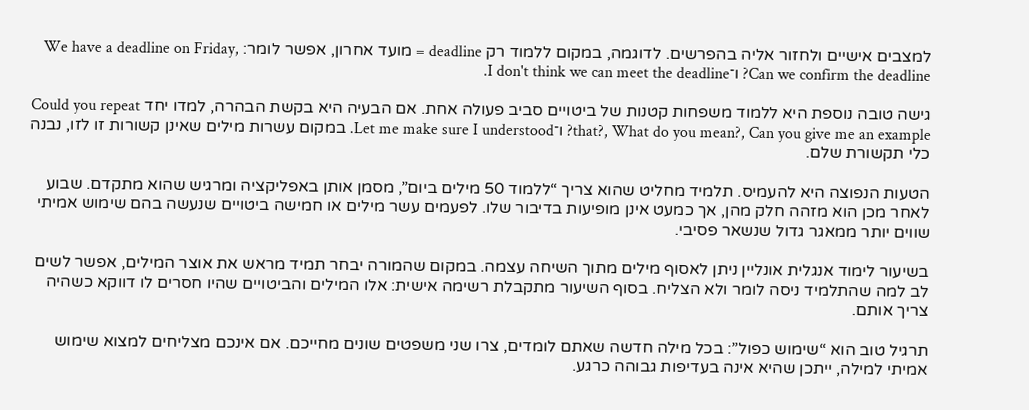למצבים אישיים ולחזור אליה בהפרשים. לדוגמה, במקום ללמוד רק deadline = מועד אחרון, אפשר לומר: We have a deadline on Friday, Can we confirm the deadline? ו־I don't think we can meet the deadline.

גישה טובה נוספת היא ללמוד משפחות קטנות של ביטויים סביב פעולה אחת. אם הבעיה היא בקשת הבהרה, למדו יחד Could you repeat that?, What do you mean?, Can you give me an example? ו־Let me make sure I understood. במקום עשרות מילים שאינן קשורות זו לזו, נבנה כלי תקשורת שלם.

הטעות הנפוצה היא להעמיס. תלמיד מחליט שהוא צריך “ללמוד 50 מילים ביום”, מסמן אותן באפליקציה ומרגיש שהוא מתקדם. שבוע לאחר מכן הוא מזהה חלק מהן, אך כמעט אינן מופיעות בדיבור שלו. לפעמים עשר מילים או חמישה ביטויים שנעשה בהם שימוש אמיתי שווים יותר ממאגר גדול שנשאר פסיבי.

בשיעור לימוד אנגלית אונליין ניתן לאסוף מילים מתוך השיחה עצמה. במקום שהמורה יבחר תמיד מראש את אוצר המילים, אפשר לשים לב למה שהתלמיד ניסה לומר ולא הצליח. בסוף השיעור מתקבלת רשימה אישית: אלו המילים והביטויים שהיו חסרים לו דווקא כשהיה צריך אותם.

תרגיל טוב הוא “שימוש כפול”: בכל מילה חדשה שאתם לומדים, צרו שני משפטים שונים מחייכם. אם אינכם מצליחים למצוא שימוש אמיתי למילה, ייתכן שהיא אינה בעדיפות גבוהה כרגע.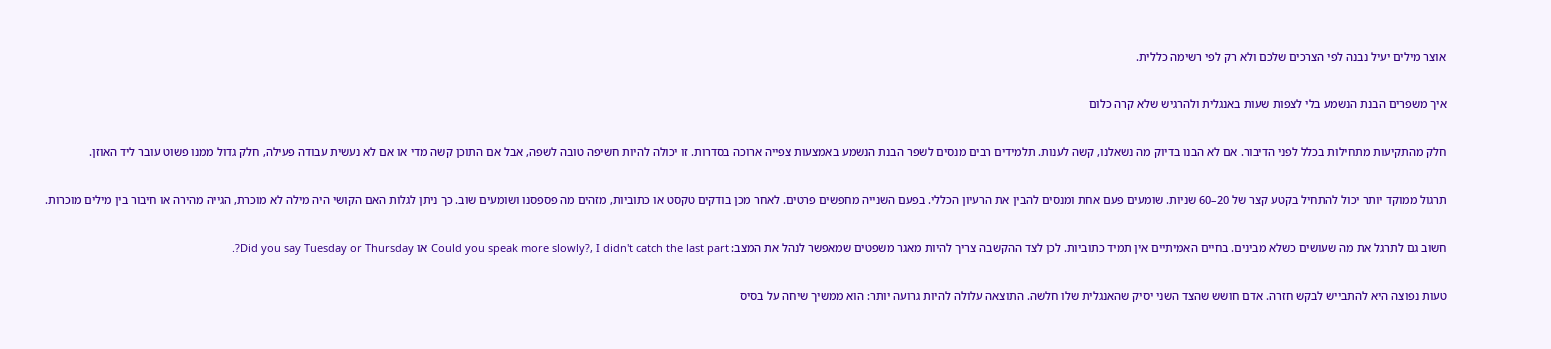אוצר מילים יעיל נבנה לפי הצרכים שלכם ולא רק לפי רשימה כללית.

איך משפרים הבנת הנשמע בלי לצפות שעות באנגלית ולהרגיש שלא קרה כלום

חלק מהתקיעות מתחילות בכלל לפני הדיבור. אם לא הבנו בדיוק מה נשאלנו, קשה לענות. תלמידים רבים מנסים לשפר הבנת הנשמע באמצעות צפייה ארוכה בסדרות. זו יכולה להיות חשיפה טובה לשפה, אבל אם התוכן קשה מדי או אם לא נעשית עבודה פעילה, חלק גדול ממנו פשוט עובר ליד האוזן.

תרגול ממוקד יותר יכול להתחיל בקטע קצר של 20–60 שניות. שומעים פעם אחת ומנסים להבין את הרעיון הכללי. בפעם השנייה מחפשים פרטים. לאחר מכן בודקים טקסט או כתוביות, מזהים מה פספסנו ושומעים שוב. כך ניתן לגלות האם הקושי היה מילה לא מוכרת, הגייה מהירה או חיבור בין מילים מוכרות.

חשוב גם לתרגל את מה שעושים כשלא מבינים. בחיים האמיתיים אין תמיד כתוביות. לכן לצד ההקשבה צריך להיות מאגר משפטים שמאפשר לנהל את המצב: Could you speak more slowly?, I didn't catch the last part או Did you say Tuesday or Thursday?.

טעות נפוצה היא להתבייש לבקש חזרה. אדם חושש שהצד השני יסיק שהאנגלית שלו חלשה. התוצאה עלולה להיות גרועה יותר: הוא ממשיך שיחה על בסיס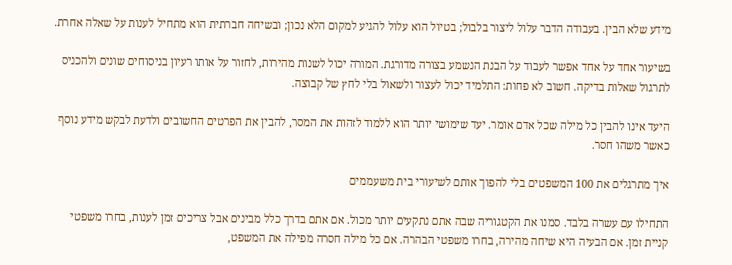מידע שלא הבין. בעבודה הדבר עלול ליצור בלבול; בטיול הוא עלול להגיע למקום הלא נכון; ובשיחה חברתית הוא מתחיל לענות על שאלה אחרת.

בשיעור אחד על אחד אפשר לעבוד על הבנת הנשמע בצורה מדורגת. המורה יכול לשנות מהירות, לחזור על אותו רעיון בניסוחים שונים ולהכניס לתרגול שאלות בדיקה. חשוב לא פחות: התלמיד יכול לעצור ולשאול בלי לחץ של קבוצה.

היעד אינו להבין כל מילה שכל אדם אומר. יעד שימושי יותר הוא ללמוד לזהות את המסר, להבין את הפרטים החשובים ולדעת לבקש מידע נוסף כאשר משהו חסר.

איך מתרגלים את 100 המשפטים בלי להפוך אותם לשיעורי בית משעממים

התחילו עם עשרה בלבד. סמנו את הקטגוריה שבה אתם נתקעים יותר מכול. אם אתם בדרך כלל מבינים אבל צריכים זמן לענות, בחרו משפטי קניית זמן. אם הבעיה היא שיחה מהירה, בחרו משפטי הבהרה. אם כל מילה חסרה מפילה את המשפט,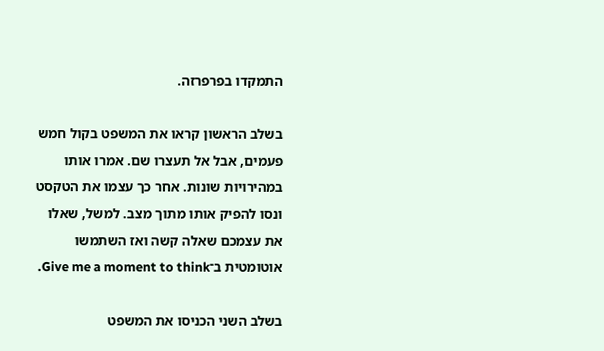התמקדו בפרפרזה.

בשלב הראשון קראו את המשפט בקול חמש פעמים, אבל אל תעצרו שם. אמרו אותו במהירויות שונות. אחר כך עצמו את הטקסט ונסו להפיק אותו מתוך מצב. למשל, שאלו את עצמכם שאלה קשה ואז השתמשו אוטומטית ב־Give me a moment to think.

בשלב השני הכניסו את המשפט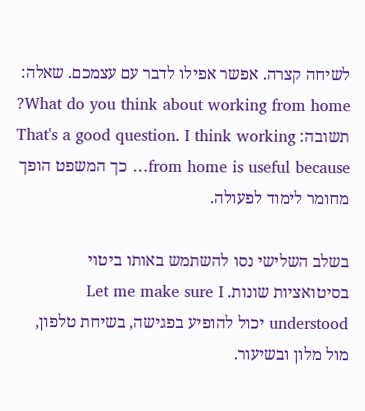לשיחה קצרה. אפשר אפילו לדבר עם עצמכם. שאלה: What do you think about working from home? תשובה: That's a good question. I think working from home is useful because… כך המשפט הופך מחומר לימוד לפעולה.

בשלב השלישי נסו להשתמש באותו ביטוי בסיטואציות שונות. Let me make sure I understood יכול להופיע בפגישה, בשיחת טלפון, מול מלון ובשיעור.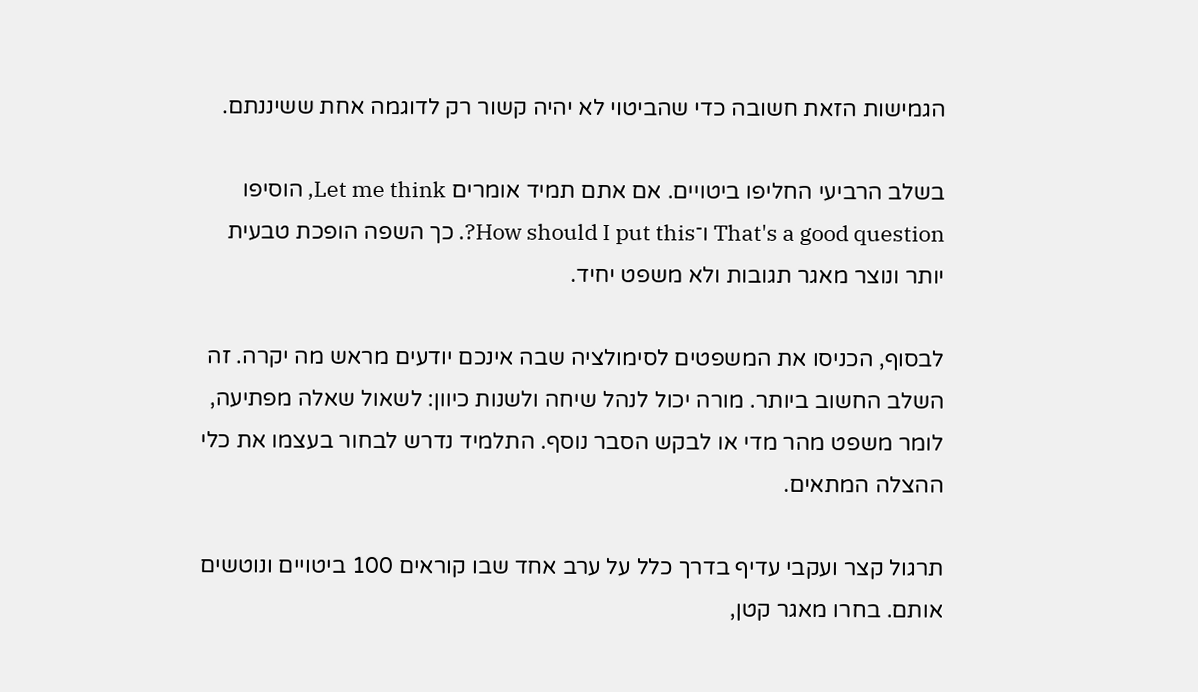הגמישות הזאת חשובה כדי שהביטוי לא יהיה קשור רק לדוגמה אחת ששיננתם.

בשלב הרביעי החליפו ביטויים. אם אתם תמיד אומרים Let me think, הוסיפו That's a good question ו־How should I put this?. כך השפה הופכת טבעית יותר ונוצר מאגר תגובות ולא משפט יחיד.

לבסוף, הכניסו את המשפטים לסימולציה שבה אינכם יודעים מראש מה יקרה. זה השלב החשוב ביותר. מורה יכול לנהל שיחה ולשנות כיוון: לשאול שאלה מפתיעה, לומר משפט מהר מדי או לבקש הסבר נוסף. התלמיד נדרש לבחור בעצמו את כלי ההצלה המתאים.

תרגול קצר ועקבי עדיף בדרך כלל על ערב אחד שבו קוראים 100 ביטויים ונוטשים אותם. בחרו מאגר קטן,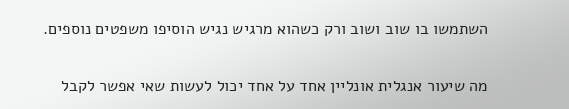השתמשו בו שוב ושוב ורק כשהוא מרגיש נגיש הוסיפו משפטים נוספים.

מה שיעור אנגלית אונליין אחד על אחד יכול לעשות שאי אפשר לקבל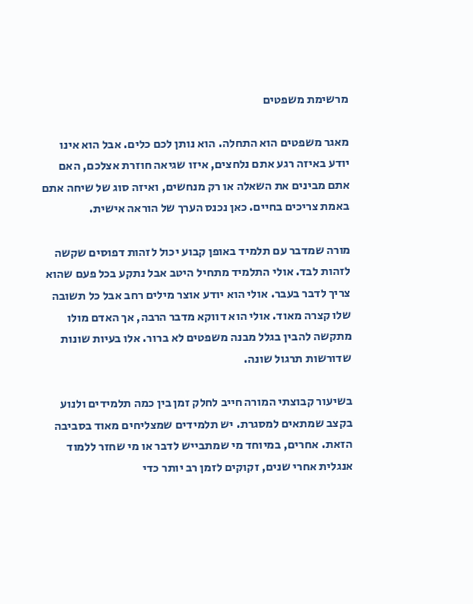מרשימת משפטים

מאגר משפטים הוא התחלה. הוא נותן לכם כלים. אבל הוא אינו יודע באיזה רגע אתם נלחצים, איזו שגיאה חוזרת אצלכם, האם אתם מבינים את השאלה או רק מנחשים, ואיזה סוג של שיחה אתם באמת צריכים בחיים. כאן נכנס הערך של הוראה אישית.

מורה שמדבר עם תלמיד באופן קבוע יכול לזהות דפוסים שקשה לזהות לבד. אולי התלמיד מתחיל היטב אבל נתקע בכל פעם שהוא צריך לדבר בעבר. אולי הוא יודע אוצר מילים רחב אבל כל תשובה שלו קצרה מאוד. אולי הוא דווקא מדבר הרבה, אך האדם מולו מתקשה להבין בגלל מבנה משפטים לא ברור. אלו בעיות שונות שדורשות תרגול שונה.

בשיעור קבוצתי המורה חייב לחלק זמן בין כמה תלמידים ולנוע בקצב שמתאים למסגרת. יש תלמידים שמצליחים מאוד בסביבה הזאת. אחרים, במיוחד מי שמתבייש לדבר או מי שחזר ללמוד אנגלית אחרי שנים, זקוקים לזמן רב יותר כדי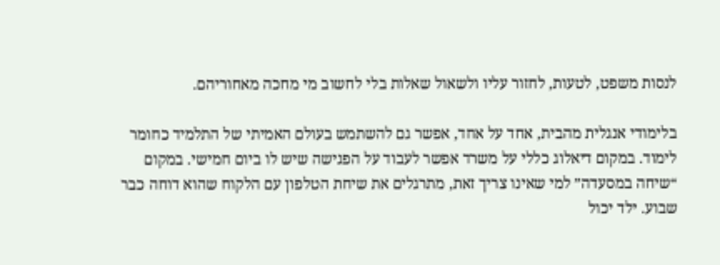לנסות משפט, לטעות, לחזור עליו ולשאול שאלות בלי לחשוב מי מחכה מאחוריהם.

בלימודי אנגלית מהבית, אחד על אחד, אפשר גם להשתמש בעולם האמיתי של התלמיד כחומר לימוד. במקום דיאלוג כללי על משרד אפשר לעבוד על הפגישה שיש לו ביום חמישי. במקום “שיחה במסעדה” למי שאינו צריך זאת, מתרגלים את שיחת הטלפון עם הלקוח שהוא דוחה כבר שבוע. ילד יכול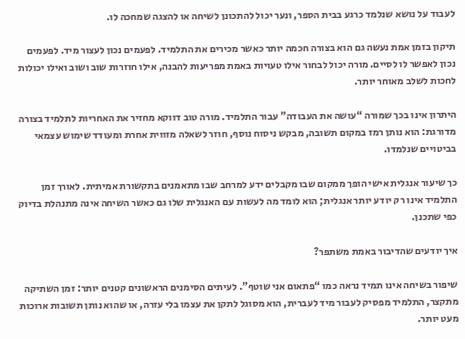לעבוד על נושא שנלמד כרגע בבית הספר, ונער יכול להתכונן לשיחה או להצגה שמחכה לו.

תיקון בזמן אמת נעשה גם הוא בצורה חכמה יותר כאשר מכירים את התלמיד. לפעמים נכון לעצור מיד. לפעמים נכון לאפשר לו לסיים. מורה יכול לבחור אילו טעויות באמת מפריעות להבנה, אילו חוזרות שוב ושוב ואילו יכולות לחכות לשלב מאוחר יותר.

היתרון אינו בכך שמורה “עושה את העבודה” עבור התלמיד. מורה טוב דווקא מחזיר את האחריות לתלמיד בצורה מדורגת: הוא נותן רמז במקום תשובה, מבקש ניסוח נוסף, חוזר לשאלה מזווית אחרת ומעודד שימוש עצמאי בביטויים שנלמדו.

כך שיעור אנגלית אישי הופך ממקום שבו מקבלים ידע למרחב שבו מתאמנים בתקשורת אמיתית. לאורך זמן התלמיד אינו רק יודע יותר אנגלית; הוא לומד מה לעשות עם האנגלית שלו גם כאשר השיחה אינה מתנהלת בדיוק כפי שתכנן.

איך יודעים שהדיבור באמת משתפר?

שיפור בשיחה אינו תמיד נראה כמו “פתאום אני שוטף”. לעיתים הסימנים הראשונים קטנים יותר: זמן השתיקה מתקצר, התלמיד מפסיק לעבור מיד לעברית, הוא מסוגל לתקן את עצמו בלי עזרה, או שהוא נותן תשובות ארוכות מעט יותר.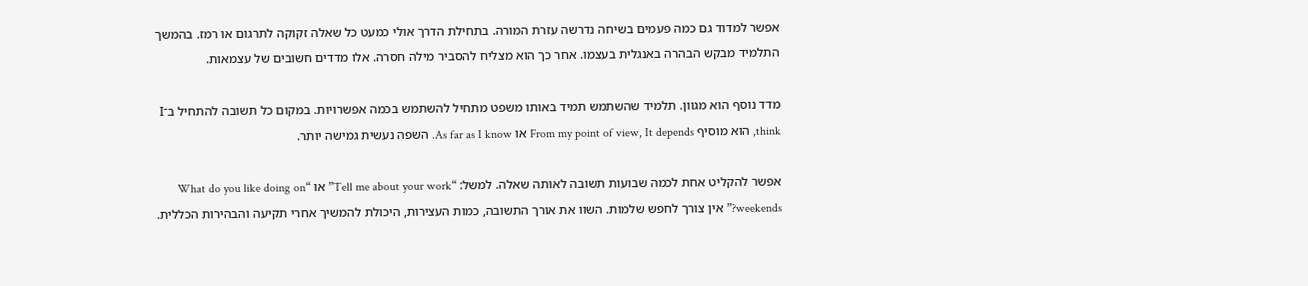אפשר למדוד גם כמה פעמים בשיחה נדרשה עזרת המורה. בתחילת הדרך אולי כמעט כל שאלה זקוקה לתרגום או רמז. בהמשך התלמיד מבקש הבהרה באנגלית בעצמו. אחר כך הוא מצליח להסביר מילה חסרה. אלו מדדים חשובים של עצמאות.

מדד נוסף הוא מגוון. תלמיד שהשתמש תמיד באותו משפט מתחיל להשתמש בכמה אפשרויות. במקום כל תשובה להתחיל ב־I think, הוא מוסיף From my point of view, It depends או As far as I know. השפה נעשית גמישה יותר.

אפשר להקליט אחת לכמה שבועות תשובה לאותה שאלה. למשל: “Tell me about your work” או “What do you like doing on weekends?” אין צורך לחפש שלמות. השוו את אורך התשובה, כמות העצירות, היכולת להמשיך אחרי תקיעה והבהירות הכללית.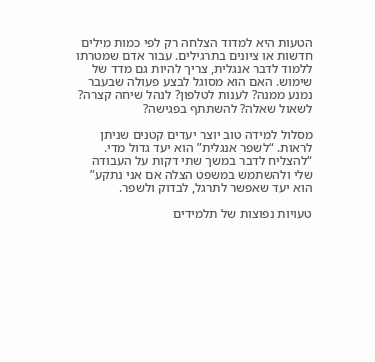הטעות היא למדוד הצלחה רק לפי כמות מילים חדשות או ציונים בתרגילים. עבור אדם שמטרתו ללמוד לדבר אנגלית, צריך להיות גם מדד של שימוש. האם הוא מסוגל לבצע פעולה שבעבר נמנע ממנה? לענות לטלפון? לנהל שיחה קצרה? לשאול שאלה? להשתתף בפגישה?

מסלול למידה טוב יוצר יעדים קטנים שניתן לראות. “לשפר אנגלית” הוא יעד גדול מדי. “להצליח לדבר במשך שתי דקות על העבודה שלי ולהשתמש במשפט הצלה אם אני נתקע” הוא יעד שאפשר לתרגל, לבדוק ולשפר.

טעויות נפוצות של תלמידים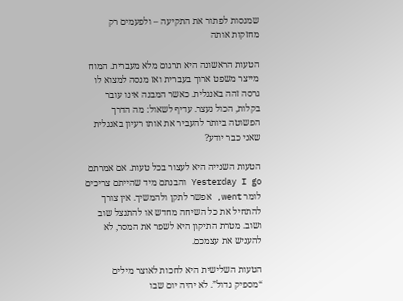שמנסות לפתור את התקיעה – ולפעמים רק מחזקות אותה

הטעות הראשונה היא תרגום מלא מעברית. המוח מייצר משפט ארוך בעברית ואז מנסה למצוא לו גרסה זהה באנגלית. כאשר המבנה אינו עובר בקלות, הכול נעצר. עדיף לשאול: מה הדרך הפשוטה ביותר להעביר את אותו רעיון באנגלית שאני כבר יודע?

הטעות השנייה היא לעצור בכל טעות. אם אמרתם Yesterday I go והבנתם מיד שהייתם צריכים לומר went, אפשר לתקן ולהמשיך. אין צורך להתחיל את כל השיחה מחדש או להתנצל שוב ושוב. מטרת התיקון היא לשפר את המסר, לא להעניש את עצמכם.

הטעות השלישית היא לחכות לאוצר מילים “מספיק גדול”. לא יהיה יום שבו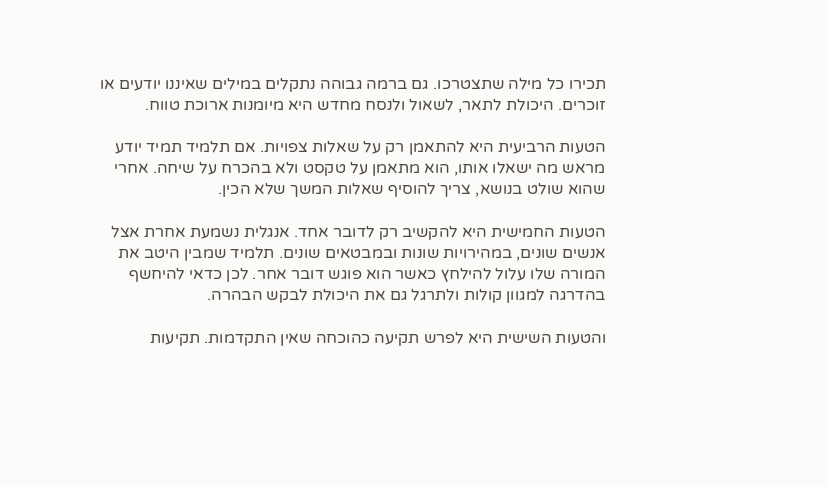תכירו כל מילה שתצטרכו. גם ברמה גבוהה נתקלים במילים שאיננו יודעים או זוכרים. היכולת לתאר, לשאול ולנסח מחדש היא מיומנות ארוכת טווח.

הטעות הרביעית היא להתאמן רק על שאלות צפויות. אם תלמיד תמיד יודע מראש מה ישאלו אותו, הוא מתאמן על טקסט ולא בהכרח על שיחה. אחרי שהוא שולט בנושא, צריך להוסיף שאלות המשך שלא הכין.

הטעות החמישית היא להקשיב רק לדובר אחד. אנגלית נשמעת אחרת אצל אנשים שונים, במהירויות שונות ובמבטאים שונים. תלמיד שמבין היטב את המורה שלו עלול להילחץ כאשר הוא פוגש דובר אחר. לכן כדאי להיחשף בהדרגה למגוון קולות ולתרגל גם את היכולת לבקש הבהרה.

והטעות השישית היא לפרש תקיעה כהוכחה שאין התקדמות. תקיעות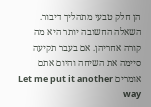הן חלק טבעי מתהליך דיבור. השאלה החשובה יותר היא מה קורה אחריהן. אם בעבר תקיעה סיימה את השיחה והיום אתם אומרים Let me put it another way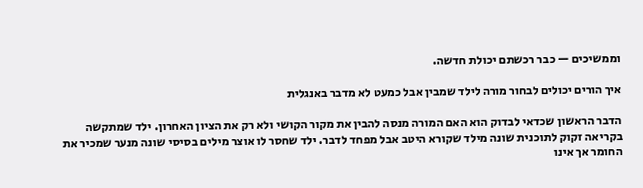וממשיכים — כבר רכשתם יכולת חדשה.

איך הורים יכולים לבחור מורה לילד שמבין אבל כמעט לא מדבר באנגלית

הדבר הראשון שכדאי לבדוק הוא האם המורה מנסה להבין את מקור הקושי ולא רק את הציון האחרון. ילד שמתקשה בקריאה זקוק לתוכנית שונה מילד שקורא היטב אבל מפחד לדבר. ילד שחסר לו אוצר מילים בסיסי שונה מנער שמכיר את החומר אך אינו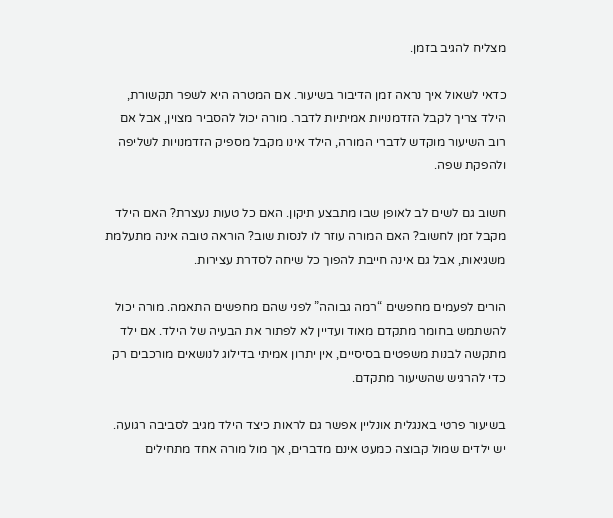מצליח להגיב בזמן.

כדאי לשאול איך נראה זמן הדיבור בשיעור. אם המטרה היא לשפר תקשורת, הילד צריך לקבל הזדמנויות אמיתיות לדבר. מורה יכול להסביר מצוין, אבל אם רוב השיעור מוקדש לדברי המורה, הילד אינו מקבל מספיק הזדמנויות לשליפה ולהפקת שפה.

חשוב גם לשים לב לאופן שבו מתבצע תיקון. האם כל טעות נעצרת? האם הילד מקבל זמן לחשוב? האם המורה עוזר לו לנסות שוב? הוראה טובה אינה מתעלמת משגיאות, אבל גם אינה חייבת להפוך כל שיחה לסדרת עצירות.

הורים לפעמים מחפשים “רמה גבוהה” לפני שהם מחפשים התאמה. מורה יכול להשתמש בחומר מתקדם מאוד ועדיין לא לפתור את הבעיה של הילד. אם ילד מתקשה לבנות משפטים בסיסיים, אין יתרון אמיתי בדילוג לנושאים מורכבים רק כדי להרגיש שהשיעור מתקדם.

בשיעור פרטי באנגלית אונליין אפשר גם לראות כיצד הילד מגיב לסביבה רגועה. יש ילדים שמול קבוצה כמעט אינם מדברים, אך מול מורה אחד מתחילים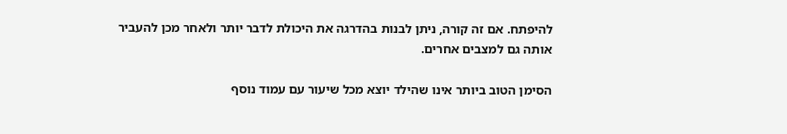להיפתח. אם זה קורה, ניתן לבנות בהדרגה את היכולת לדבר יותר ולאחר מכן להעביר אותה גם למצבים אחרים.

הסימן הטוב ביותר אינו שהילד יוצא מכל שיעור עם עמוד נוסף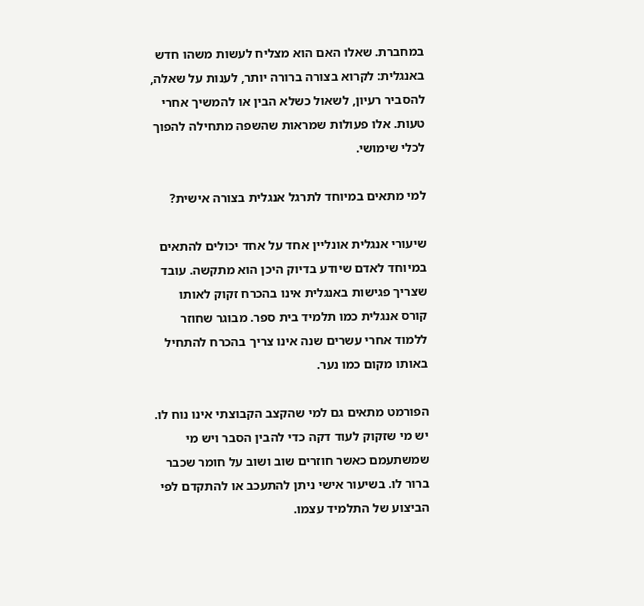במחברת. שאלו האם הוא מצליח לעשות משהו חדש באנגלית: לקרוא בצורה ברורה יותר, לענות על שאלה, להסביר רעיון, לשאול כשלא הבין או להמשיך אחרי טעות. אלו פעולות שמראות שהשפה מתחילה להפוך לכלי שימושי.

למי מתאים במיוחד לתרגל אנגלית בצורה אישית?

שיעורי אנגלית אונליין אחד על אחד יכולים להתאים במיוחד לאדם שיודע בדיוק היכן הוא מתקשה. עובד שצריך פגישות באנגלית אינו בהכרח זקוק לאותו קורס אנגלית כמו תלמיד בית ספר. מבוגר שחוזר ללמוד אחרי עשרים שנה אינו צריך בהכרח להתחיל באותו מקום כמו נער.

הפורמט מתאים גם למי שהקצב הקבוצתי אינו נוח לו. יש מי שזקוק לעוד דקה כדי להבין הסבר ויש מי שמשתעמם כאשר חוזרים שוב ושוב על חומר שכבר ברור לו. בשיעור אישי ניתן להתעכב או להתקדם לפי הביצוע של התלמיד עצמו.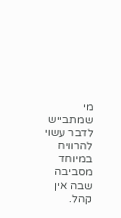מי שמתבייש לדבר עשוי להרוויח במיוחד מסביבה שבה אין קהל.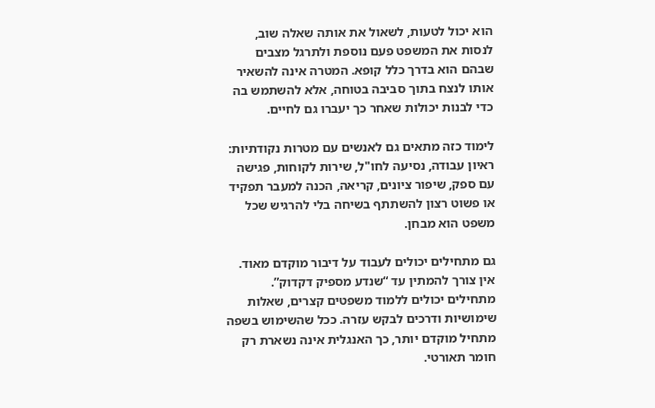הוא יכול לטעות, לשאול את אותה שאלה שוב, לנסות את המשפט פעם נוספת ולתרגל מצבים שבהם הוא בדרך כלל קופא. המטרה אינה להשאיר אותו לנצח בתוך סביבה בטוחה, אלא להשתמש בה כדי לבנות יכולות שאחר כך יעברו גם לחיים.

לימוד כזה מתאים גם לאנשים עם מטרות נקודתיות: ראיון עבודה, נסיעה לחו"ל, שירות לקוחות, פגישה עם ספק, שיפור ציונים, קריאה, הכנה למעבר תפקיד או פשוט רצון להשתתף בשיחה בלי להרגיש שכל משפט הוא מבחן.

גם מתחילים יכולים לעבוד על דיבור מוקדם מאוד. אין צורך להמתין עד “שנדע מספיק דקדוק”. מתחילים יכולים ללמוד משפטים קצרים, שאלות שימושיות ודרכים לבקש עזרה. ככל שהשימוש בשפה מתחיל מוקדם יותר, כך האנגלית אינה נשארת רק חומר תאורטי.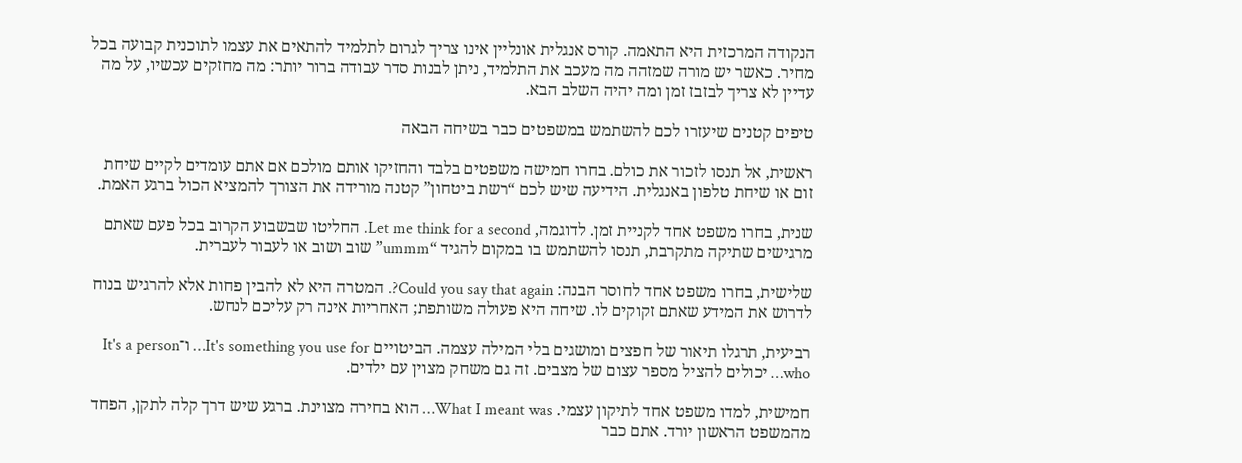הנקודה המרכזית היא התאמה. קורס אנגלית אונליין אינו צריך לגרום לתלמיד להתאים את עצמו לתוכנית קבועה בכל מחיר. כאשר יש מורה שמזהה מה מעכב את התלמיד, ניתן לבנות סדר עבודה ברור יותר: מה מחזקים עכשיו, על מה עדיין לא צריך לבזבז זמן ומה יהיה השלב הבא.

טיפים קטנים שיעזרו לכם להשתמש במשפטים כבר בשיחה הבאה

ראשית, אל תנסו לזכור את כולם. בחרו חמישה משפטים בלבד והחזיקו אותם מולכם אם אתם עומדים לקיים שיחת זום או שיחת טלפון באנגלית. הידיעה שיש לכם “רשת ביטחון” קטנה מורידה את הצורך להמציא הכול ברגע האמת.

שנית, בחרו משפט אחד לקניית זמן. לדוגמה, Let me think for a second. החליטו שבשבוע הקרוב בכל פעם שאתם מרגישים שתיקה מתקרבת, תנסו להשתמש בו במקום להגיד “ummm” שוב ושוב או לעבור לעברית.

שלישית, בחרו משפט אחד לחוסר הבנה: Could you say that again?. המטרה היא לא להבין פחות אלא להרגיש בנוח לדרוש את המידע שאתם זקוקים לו. שיחה היא פעולה משותפת; האחריות אינה רק עליכם לנחש.

רביעית, תרגלו תיאור של חפצים ומושגים בלי המילה עצמה. הביטויים It's something you use for… ו־It's a person who… יכולים להציל מספר עצום של מצבים. זה גם משחק מצוין עם ילדים.

חמישית, למדו משפט אחד לתיקון עצמי. What I meant was… הוא בחירה מצוינת. ברגע שיש דרך קלה לתקן, הפחד מהמשפט הראשון יורד. אתם כבר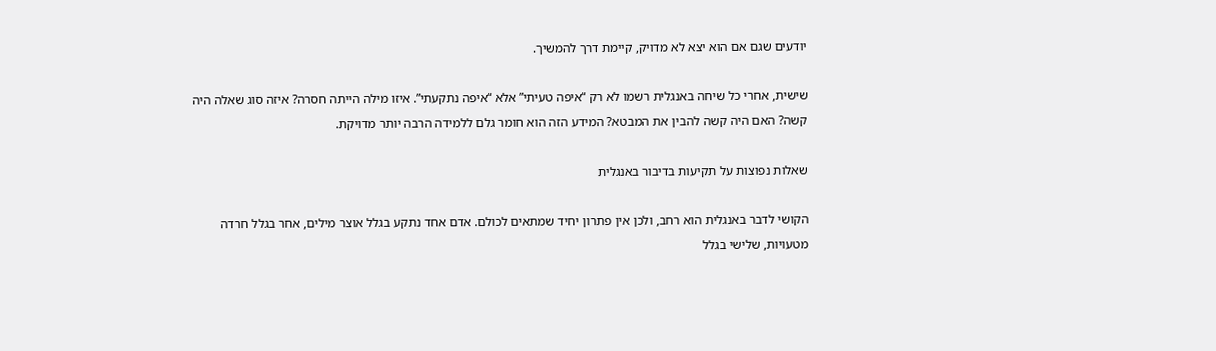יודעים שגם אם הוא יצא לא מדויק, קיימת דרך להמשיך.

שישית, אחרי כל שיחה באנגלית רשמו לא רק “איפה טעיתי” אלא “איפה נתקעתי”. איזו מילה הייתה חסרה? איזה סוג שאלה היה קשה? האם היה קשה להבין את המבטא? המידע הזה הוא חומר גלם ללמידה הרבה יותר מדויקת.

שאלות נפוצות על תקיעות בדיבור באנגלית

הקושי לדבר באנגלית הוא רחב, ולכן אין פתרון יחיד שמתאים לכולם. אדם אחד נתקע בגלל אוצר מילים, אחר בגלל חרדה מטעויות, שלישי בגלל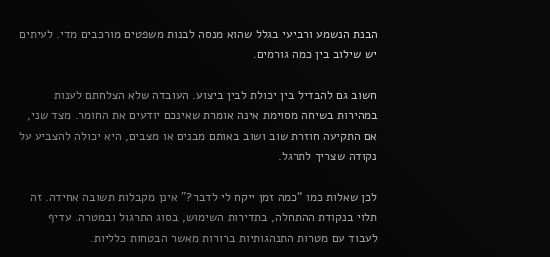הבנת הנשמע ורביעי בגלל שהוא מנסה לבנות משפטים מורכבים מדי. לעיתים יש שילוב בין כמה גורמים.

חשוב גם להבדיל בין יכולת לבין ביצוע. העובדה שלא הצלחתם לענות במהירות בשיחה מסוימת אינה אומרת שאינכם יודעים את החומר. מצד שני, אם התקיעה חוזרת שוב ושוב באותם מבנים או מצבים, היא יכולה להצביע על נקודה שצריך לתרגל.

לכן שאלות כמו “כמה זמן ייקח לי לדבר?” אינן מקבלות תשובה אחידה. זה תלוי בנקודת ההתחלה, בתדירות השימוש, בסוג התרגול ובמטרה. עדיף לעבוד עם מטרות התנהגותיות ברורות מאשר הבטחות כלליות.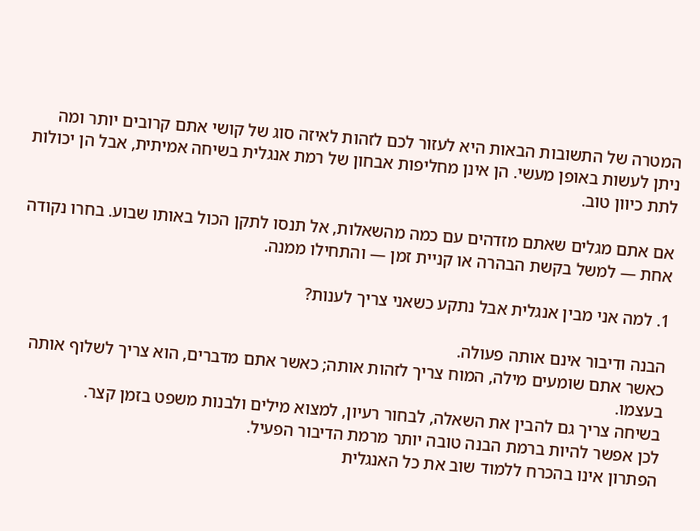המטרה של התשובות הבאות היא לעזור לכם לזהות לאיזה סוג של קושי אתם קרובים יותר ומה ניתן לעשות באופן מעשי. הן אינן מחליפות אבחון של רמת אנגלית בשיחה אמיתית, אבל הן יכולות לתת כיוון טוב.

אם אתם מגלים שאתם מזדהים עם כמה מהשאלות, אל תנסו לתקן הכול באותו שבוע. בחרו נקודה אחת — למשל בקשת הבהרה או קניית זמן — והתחילו ממנה.

1. למה אני מבין אנגלית אבל נתקע כשאני צריך לענות?

הבנה ודיבור אינם אותה פעולה.
כאשר אתם שומעים מילה, המוח צריך לזהות אותה; כאשר אתם מדברים, הוא צריך לשלוף אותה בעצמו.
בשיחה צריך גם להבין את השאלה, לבחור רעיון, למצוא מילים ולבנות משפט בזמן קצר.
לכן אפשר להיות ברמת הבנה טובה יותר מרמת הדיבור הפעיל.
הפתרון אינו בהכרח ללמוד שוב את כל האנגלית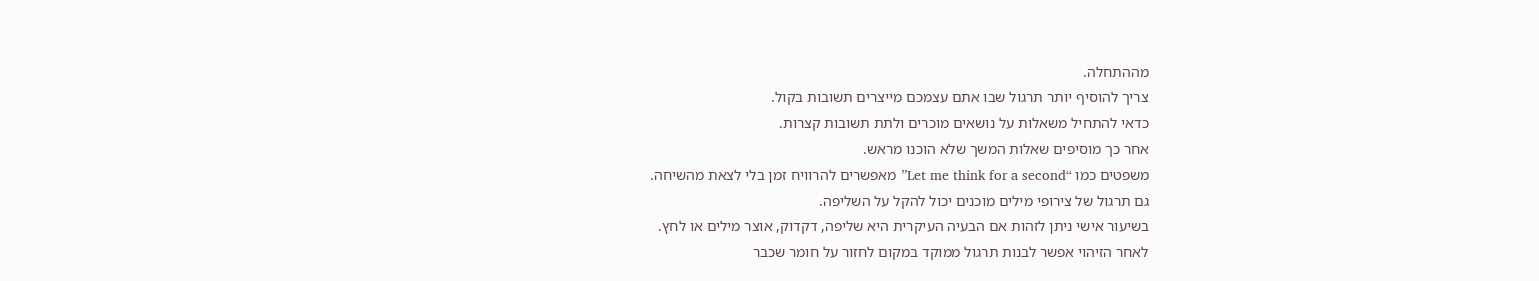מההתחלה.
צריך להוסיף יותר תרגול שבו אתם עצמכם מייצרים תשובות בקול.
כדאי להתחיל משאלות על נושאים מוכרים ולתת תשובות קצרות.
אחר כך מוסיפים שאלות המשך שלא הוכנו מראש.
משפטים כמו “Let me think for a second” מאפשרים להרוויח זמן בלי לצאת מהשיחה.
גם תרגול של צירופי מילים מוכנים יכול להקל על השליפה.
בשיעור אישי ניתן לזהות אם הבעיה העיקרית היא שליפה, דקדוק, אוצר מילים או לחץ.
לאחר הזיהוי אפשר לבנות תרגול ממוקד במקום לחזור על חומר שכבר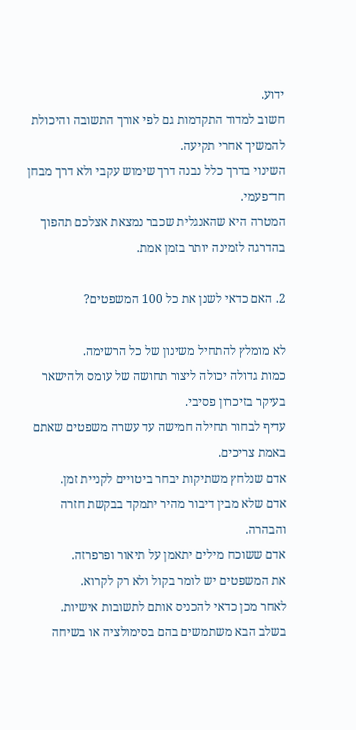ידוע.
חשוב למדוד התקדמות גם לפי אורך התשובה והיכולת להמשיך אחרי תקיעה.
השינוי בדרך כלל נבנה דרך שימוש עקבי ולא דרך מבחן חד־פעמי.
המטרה היא שהאנגלית שכבר נמצאת אצלכם תהפוך בהדרגה לזמינה יותר בזמן אמת.

2. האם כדאי לשנן את כל 100 המשפטים?

לא מומלץ להתחיל משינון של כל הרשימה.
כמות גדולה יכולה ליצור תחושה של עומס ולהישאר בעיקר בזיכרון פסיבי.
עדיף לבחור תחילה חמישה עד עשרה משפטים שאתם באמת צריכים.
אדם שנלחץ משתיקות יבחר ביטויים לקניית זמן.
אדם שלא מבין דיבור מהיר יתמקד בבקשת חזרה והבהרה.
אדם ששוכח מילים יתאמן על תיאור ופרפרזה.
את המשפטים יש לומר בקול ולא רק לקרוא.
לאחר מכן כדאי להכניס אותם לתשובות אישיות.
בשלב הבא משתמשים בהם בסימולציה או בשיחה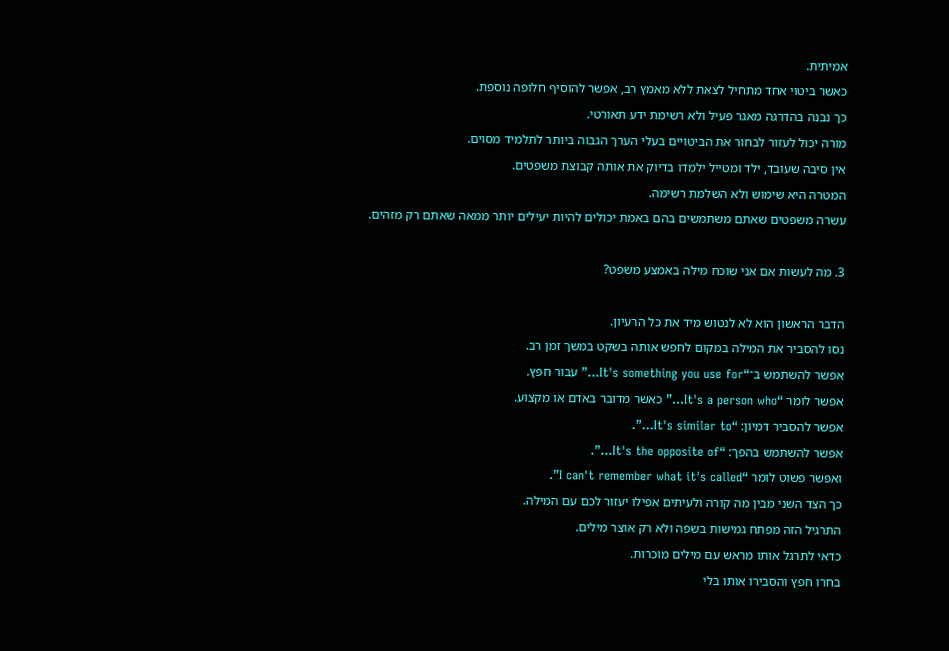אמיתית.
כאשר ביטוי אחד מתחיל לצאת ללא מאמץ רב, אפשר להוסיף חלופה נוספת.
כך נבנה בהדרגה מאגר פעיל ולא רשימת ידע תאורטי.
מורה יכול לעזור לבחור את הביטויים בעלי הערך הגבוה ביותר לתלמיד מסוים.
אין סיבה שעובד, ילד ומטייל ילמדו בדיוק את אותה קבוצת משפטים.
המטרה היא שימוש ולא השלמת רשימה.
עשרה משפטים שאתם משתמשים בהם באמת יכולים להיות יעילים יותר ממאה שאתם רק מזהים.

3. מה לעשות אם אני שוכח מילה באמצע משפט?

הדבר הראשון הוא לא לנטוש מיד את כל הרעיון.
נסו להסביר את המילה במקום לחפש אותה בשקט במשך זמן רב.
אפשר להשתמש ב־“It's something you use for…” עבור חפץ.
אפשר לומר “It's a person who…” כאשר מדובר באדם או מקצוע.
אפשר להסביר דמיון: “It's similar to…”.
אפשר להשתמש בהפך: “It's the opposite of…”.
ואפשר פשוט לומר “I can't remember what it's called”.
כך הצד השני מבין מה קורה ולעיתים אפילו יעזור לכם עם המילה.
התרגיל הזה מפתח גמישות בשפה ולא רק אוצר מילים.
כדאי לתרגל אותו מראש עם מילים מוכרות.
בחרו חפץ והסבירו אותו בלי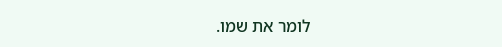לומר את שמו.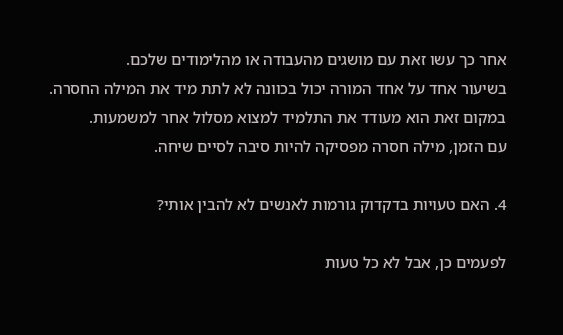אחר כך עשו זאת עם מושגים מהעבודה או מהלימודים שלכם.
בשיעור אחד על אחד המורה יכול בכוונה לא לתת מיד את המילה החסרה.
במקום זאת הוא מעודד את התלמיד למצוא מסלול אחר למשמעות.
עם הזמן, מילה חסרה מפסיקה להיות סיבה לסיים שיחה.

4. האם טעויות בדקדוק גורמות לאנשים לא להבין אותי?

לפעמים כן, אבל לא כל טעות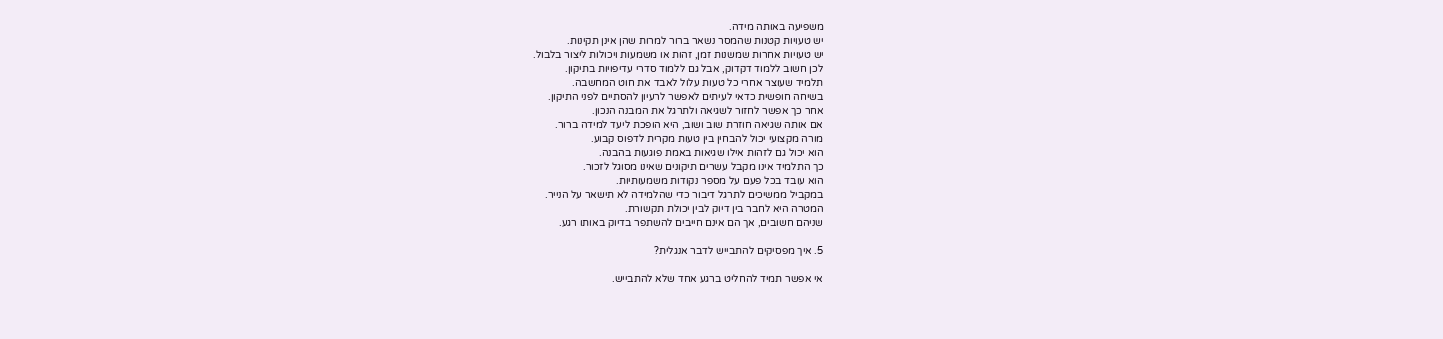משפיעה באותה מידה.
יש טעויות קטנות שהמסר נשאר ברור למרות שהן אינן תקינות.
יש טעויות אחרות שמשנות זמן, זהות או משמעות ויכולות ליצור בלבול.
לכן חשוב ללמוד דקדוק, אבל גם ללמוד סדרי עדיפויות בתיקון.
תלמיד שעוצר אחרי כל טעות עלול לאבד את חוט המחשבה.
בשיחה חופשית כדאי לעיתים לאפשר לרעיון להסתיים לפני התיקון.
אחר כך אפשר לחזור לשגיאה ולתרגל את המבנה הנכון.
אם אותה שגיאה חוזרת שוב ושוב, היא הופכת ליעד למידה ברור.
מורה מקצועי יכול להבחין בין טעות מקרית לדפוס קבוע.
הוא יכול גם לזהות אילו שגיאות באמת פוגעות בהבנה.
כך התלמיד אינו מקבל עשרים תיקונים שאינו מסוגל לזכור.
הוא עובד בכל פעם על מספר נקודות משמעותיות.
במקביל ממשיכים לתרגל דיבור כדי שהלמידה לא תישאר על הנייר.
המטרה היא לחבר בין דיוק לבין יכולת תקשורת.
שניהם חשובים, אך הם אינם חייבים להשתפר בדיוק באותו רגע.

5. איך מפסיקים להתבייש לדבר אנגלית?

אי אפשר תמיד להחליט ברגע אחד שלא להתבייש.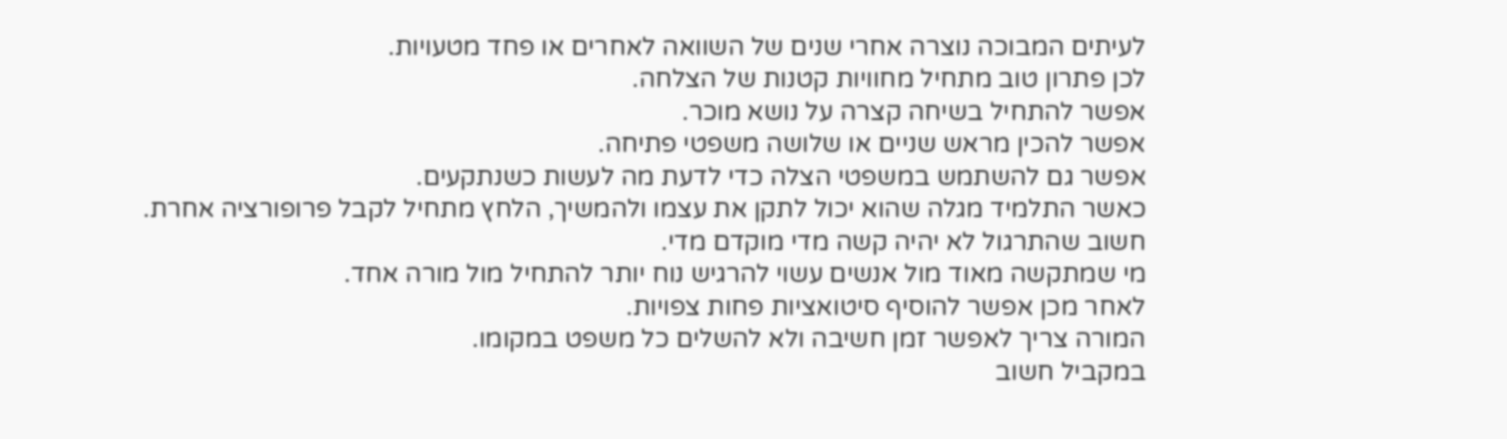לעיתים המבוכה נוצרה אחרי שנים של השוואה לאחרים או פחד מטעויות.
לכן פתרון טוב מתחיל מחוויות קטנות של הצלחה.
אפשר להתחיל בשיחה קצרה על נושא מוכר.
אפשר להכין מראש שניים או שלושה משפטי פתיחה.
אפשר גם להשתמש במשפטי הצלה כדי לדעת מה לעשות כשנתקעים.
כאשר התלמיד מגלה שהוא יכול לתקן את עצמו ולהמשיך, הלחץ מתחיל לקבל פרופורציה אחרת.
חשוב שהתרגול לא יהיה קשה מדי מוקדם מדי.
מי שמתקשה מאוד מול אנשים עשוי להרגיש נוח יותר להתחיל מול מורה אחד.
לאחר מכן אפשר להוסיף סיטואציות פחות צפויות.
המורה צריך לאפשר זמן חשיבה ולא להשלים כל משפט במקומו.
במקביל חשוב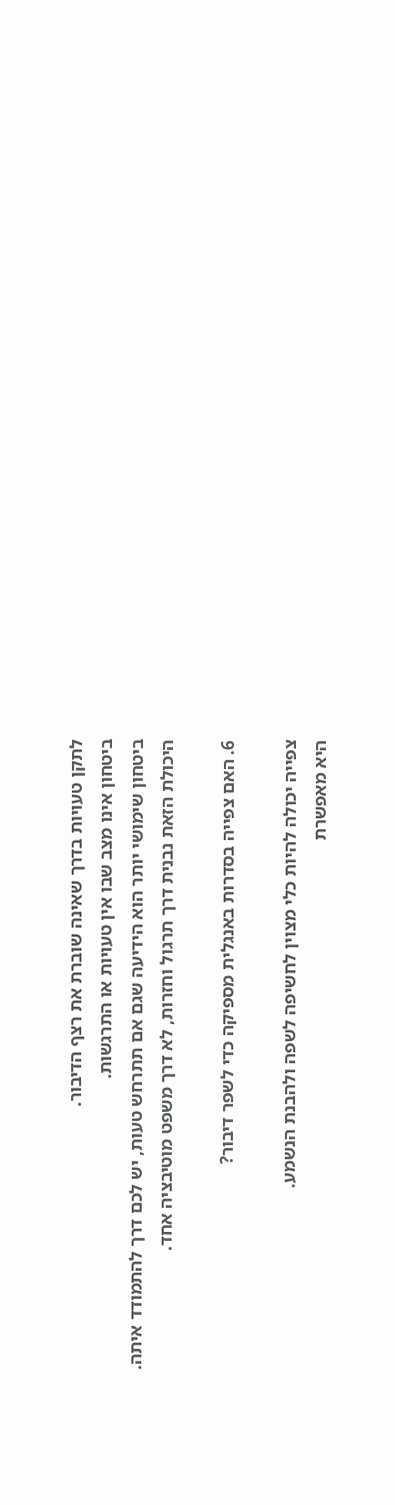לתקן טעויות בדרך שאינה שוברת את רצף הדיבור.
ביטחון אינו מצב שבו אין טעויות או התרגשות.
ביטחון שימושי יותר הוא הידיעה שגם אם תתרחש טעות, יש לכם דרך להתמודד איתה.
היכולת הזאת נבנית דרך תרגול וחזרות, לא דרך משפט מוטיבציה אחד.

6. האם צפייה בסדרות באנגלית מספיקה כדי לשפר דיבור?

צפייה יכולה להיות כלי מצוין לחשיפה לשפה ולהבנת הנשמע.
היא מאפשרת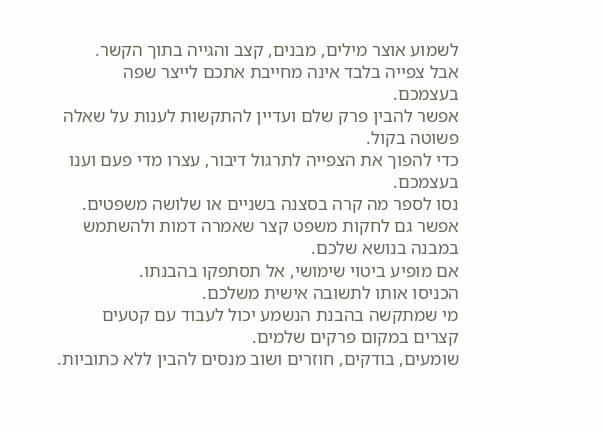לשמוע אוצר מילים, מבנים, קצב והגייה בתוך הקשר.
אבל צפייה בלבד אינה מחייבת אתכם לייצר שפה בעצמכם.
אפשר להבין פרק שלם ועדיין להתקשות לענות על שאלה פשוטה בקול.
כדי להפוך את הצפייה לתרגול דיבור, עצרו מדי פעם וענו בעצמכם.
נסו לספר מה קרה בסצנה בשניים או שלושה משפטים.
אפשר גם לחקות משפט קצר שאמרה דמות ולהשתמש במבנה בנושא שלכם.
אם מופיע ביטוי שימושי, אל תסתפקו בהבנתו.
הכניסו אותו לתשובה אישית משלכם.
מי שמתקשה בהבנת הנשמע יכול לעבוד עם קטעים קצרים במקום פרקים שלמים.
שומעים, בודקים, חוזרים ושוב מנסים להבין ללא כתוביות.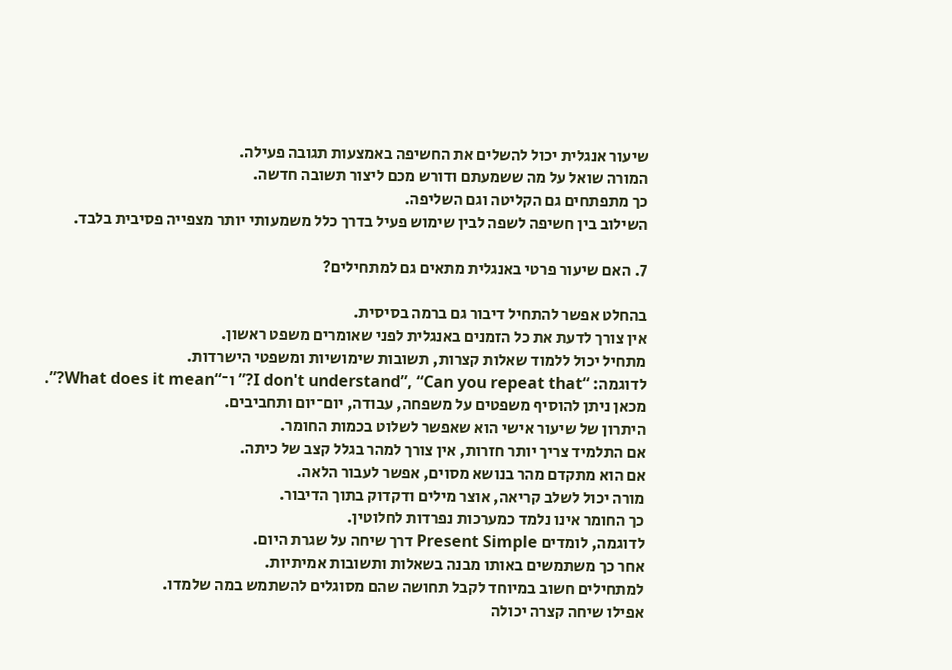שיעור אנגלית יכול להשלים את החשיפה באמצעות תגובה פעילה.
המורה שואל על מה ששמעתם ודורש מכם ליצור תשובה חדשה.
כך מתפתחים גם הקליטה וגם השליפה.
השילוב בין חשיפה לשפה לבין שימוש פעיל בדרך כלל משמעותי יותר מצפייה פסיבית בלבד.

7. האם שיעור פרטי באנגלית מתאים גם למתחילים?

בהחלט אפשר להתחיל דיבור גם ברמה בסיסית.
אין צורך לדעת את כל הזמנים באנגלית לפני שאומרים משפט ראשון.
מתחיל יכול ללמוד שאלות קצרות, תשובות שימושיות ומשפטי הישרדות.
לדוגמה: “I don't understand”, “Can you repeat that?” ו־“What does it mean?”.
מכאן ניתן להוסיף משפטים על משפחה, עבודה, יום־יום ותחביבים.
היתרון של שיעור אישי הוא שאפשר לשלוט בכמות החומר.
אם התלמיד צריך יותר חזרות, אין צורך למהר בגלל קצב של כיתה.
אם הוא מתקדם מהר בנושא מסוים, אפשר לעבור הלאה.
מורה יכול לשלב קריאה, אוצר מילים ודקדוק בתוך הדיבור.
כך החומר אינו נלמד כמערכות נפרדות לחלוטין.
לדוגמה, לומדים Present Simple דרך שיחה על שגרת היום.
אחר כך משתמשים באותו מבנה בשאלות ותשובות אמיתיות.
למתחילים חשוב במיוחד לקבל תחושה שהם מסוגלים להשתמש במה שלמדו.
אפילו שיחה קצרה יכולה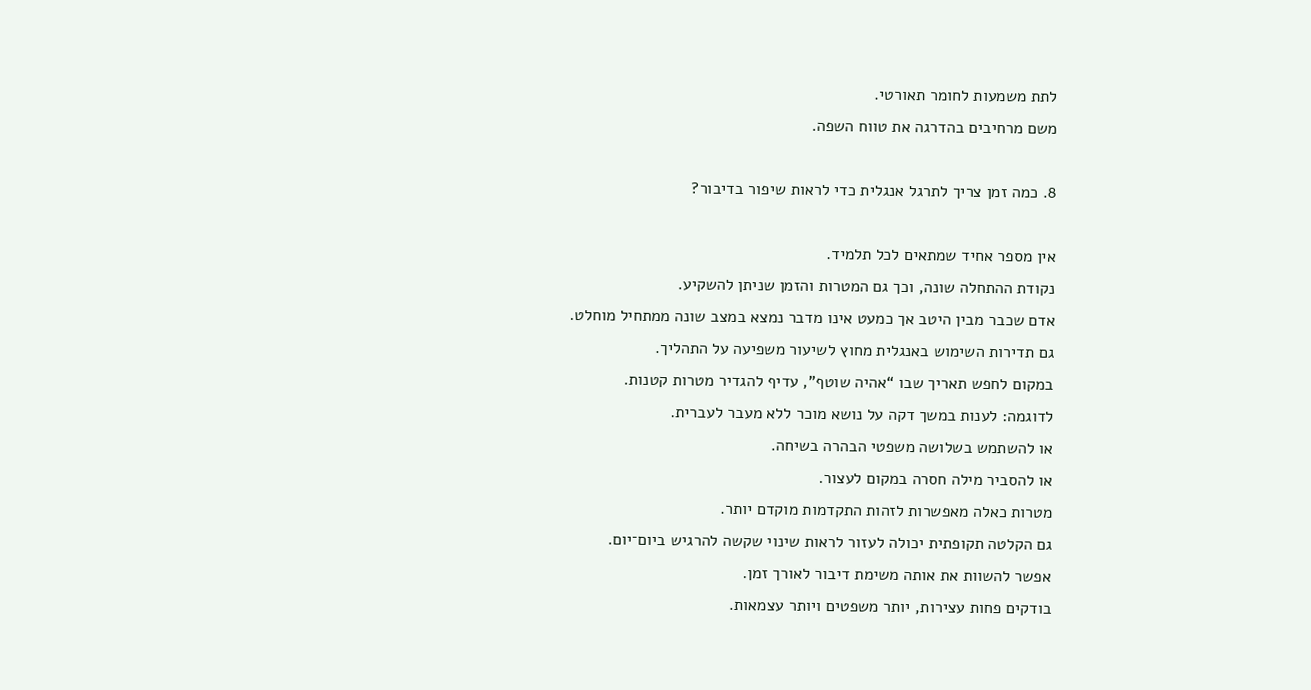לתת משמעות לחומר תאורטי.
משם מרחיבים בהדרגה את טווח השפה.

8. כמה זמן צריך לתרגל אנגלית כדי לראות שיפור בדיבור?

אין מספר אחיד שמתאים לכל תלמיד.
נקודת ההתחלה שונה, וכך גם המטרות והזמן שניתן להשקיע.
אדם שכבר מבין היטב אך כמעט אינו מדבר נמצא במצב שונה ממתחיל מוחלט.
גם תדירות השימוש באנגלית מחוץ לשיעור משפיעה על התהליך.
במקום לחפש תאריך שבו “אהיה שוטף”, עדיף להגדיר מטרות קטנות.
לדוגמה: לענות במשך דקה על נושא מוכר ללא מעבר לעברית.
או להשתמש בשלושה משפטי הבהרה בשיחה.
או להסביר מילה חסרה במקום לעצור.
מטרות כאלה מאפשרות לזהות התקדמות מוקדם יותר.
גם הקלטה תקופתית יכולה לעזור לראות שינוי שקשה להרגיש ביום־יום.
אפשר להשוות את אותה משימת דיבור לאורך זמן.
בודקים פחות עצירות, יותר משפטים ויותר עצמאות.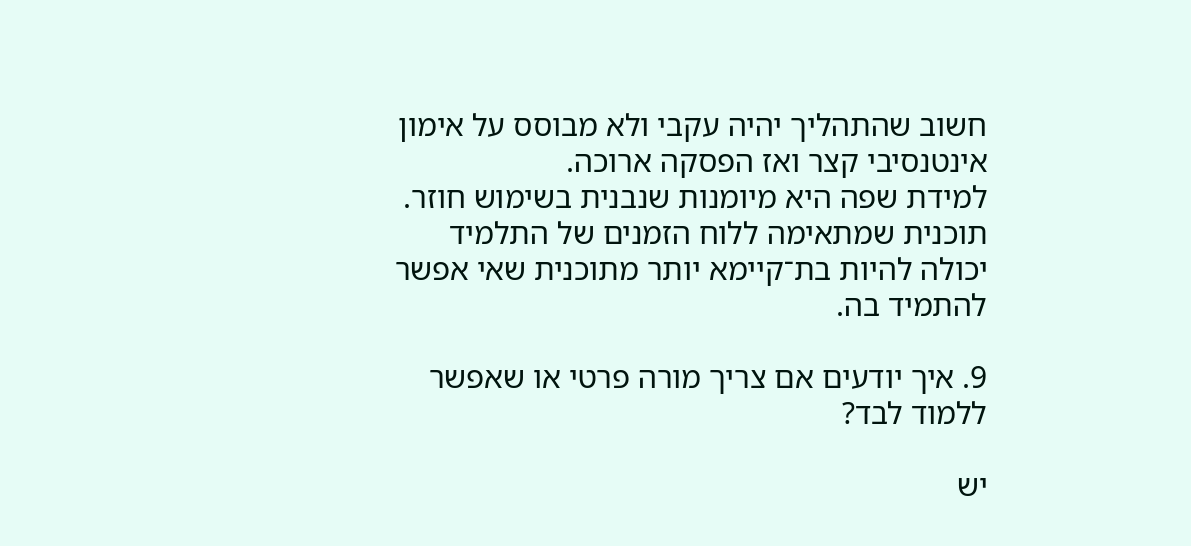חשוב שהתהליך יהיה עקבי ולא מבוסס על אימון אינטנסיבי קצר ואז הפסקה ארוכה.
למידת שפה היא מיומנות שנבנית בשימוש חוזר.
תוכנית שמתאימה ללוח הזמנים של התלמיד יכולה להיות בת־קיימא יותר מתוכנית שאי אפשר להתמיד בה.

9. איך יודעים אם צריך מורה פרטי או שאפשר ללמוד לבד?

יש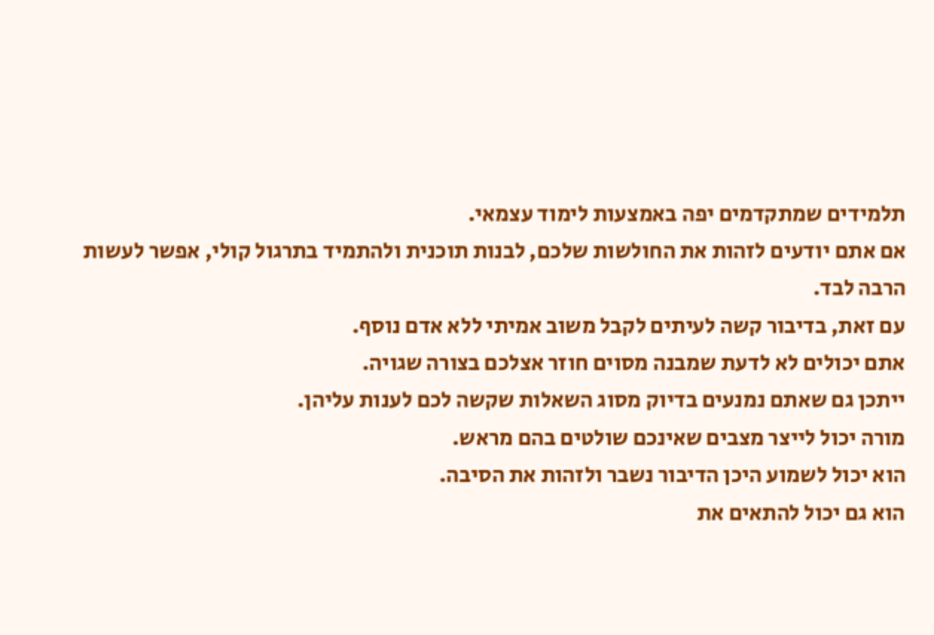תלמידים שמתקדמים יפה באמצעות לימוד עצמאי.
אם אתם יודעים לזהות את החולשות שלכם, לבנות תוכנית ולהתמיד בתרגול קולי, אפשר לעשות הרבה לבד.
עם זאת, בדיבור קשה לעיתים לקבל משוב אמיתי ללא אדם נוסף.
אתם יכולים לא לדעת שמבנה מסוים חוזר אצלכם בצורה שגויה.
ייתכן גם שאתם נמנעים בדיוק מסוג השאלות שקשה לכם לענות עליהן.
מורה יכול לייצר מצבים שאינכם שולטים בהם מראש.
הוא יכול לשמוע היכן הדיבור נשבר ולזהות את הסיבה.
הוא גם יכול להתאים את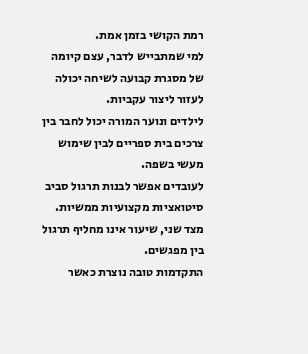רמת הקושי בזמן אמת.
למי שמתבייש לדבר, עצם קיומה של מסגרת קבועה לשיחה יכולה לעזור ליצור עקביות.
לילדים ונוער המורה יכול לחבר בין צרכים בית ספריים לבין שימוש מעשי בשפה.
לעובדים אפשר לבנות תרגול סביב סיטואציות מקצועיות ממשיות.
מצד שני, שיעור אינו מחליף תרגול בין מפגשים.
התקדמות טובה נוצרת כאשר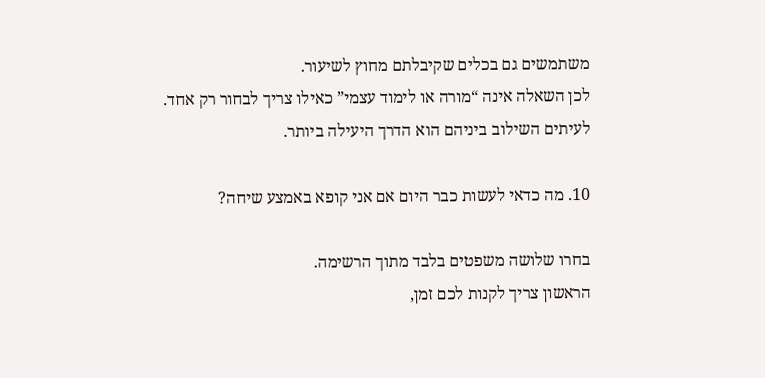משתמשים גם בכלים שקיבלתם מחוץ לשיעור.
לכן השאלה אינה “מורה או לימוד עצמי” כאילו צריך לבחור רק אחד.
לעיתים השילוב ביניהם הוא הדרך היעילה ביותר.

10. מה כדאי לעשות כבר היום אם אני קופא באמצע שיחה?

בחרו שלושה משפטים בלבד מתוך הרשימה.
הראשון צריך לקנות לכם זמן,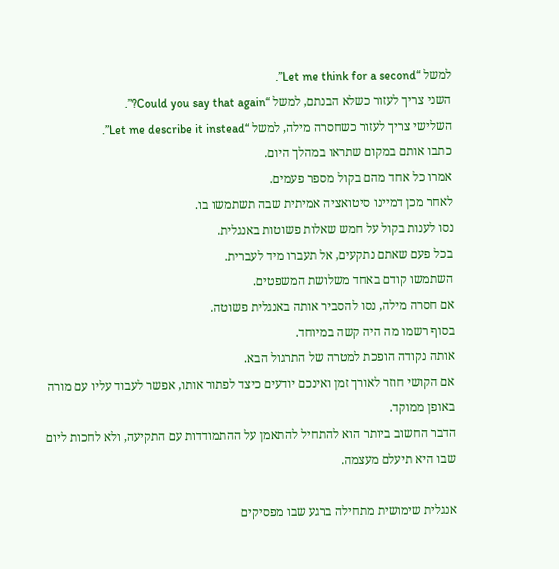למשל “Let me think for a second”.
השני צריך לעזור כשלא הבנתם, למשל “Could you say that again?”.
השלישי צריך לעזור כשחסרה מילה, למשל “Let me describe it instead”.
כתבו אותם במקום שתראו במהלך היום.
אמרו כל אחד מהם בקול מספר פעמים.
לאחר מכן דמיינו סיטואציה אמיתית שבה תשתמשו בו.
נסו לענות בקול על חמש שאלות פשוטות באנגלית.
בכל פעם שאתם נתקעים, אל תעברו מיד לעברית.
השתמשו קודם באחד משלושת המשפטים.
אם חסרה מילה, נסו להסביר אותה באנגלית פשוטה.
בסוף רשמו מה היה קשה במיוחד.
אותה נקודה הופכת למטרה של התרגול הבא.
אם הקושי חוזר לאורך זמן ואינכם יודעים כיצד לפתור אותו, אפשר לעבוד עליו עם מורה באופן ממוקד.
הדבר החשוב ביותר הוא להתחיל להתאמן על ההתמודדות עם התקיעה, ולא לחכות ליום שבו היא תיעלם מעצמה.

אנגלית שימושית מתחילה ברגע שבו מפסיקים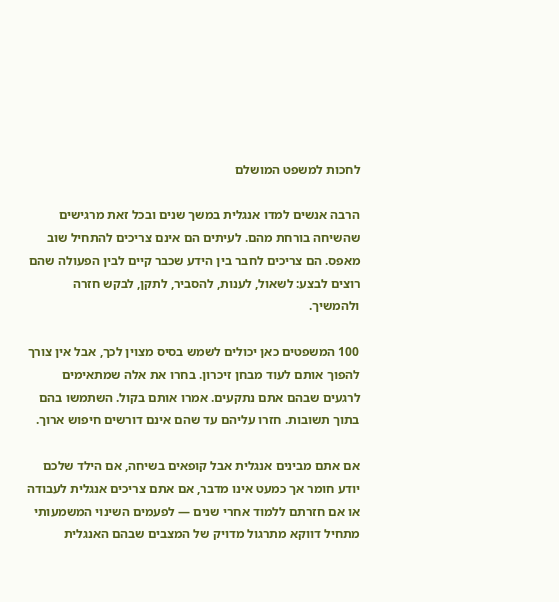לחכות למשפט המושלם

הרבה אנשים למדו אנגלית במשך שנים ובכל זאת מרגישים שהשיחה בורחת מהם. לעיתים הם אינם צריכים להתחיל שוב מאפס. הם צריכים לחבר בין הידע שכבר קיים לבין הפעולה שהם רוצים לבצע: לשאול, לענות, להסביר, לתקן, לבקש חזרה ולהמשיך.

100 המשפטים כאן יכולים לשמש בסיס מצוין לכך, אבל אין צורך להפוך אותם לעוד מבחן זיכרון. בחרו את אלה שמתאימים לרגעים שבהם אתם נתקעים. אמרו אותם בקול. השתמשו בהם בתוך תשובות. חזרו עליהם עד שהם אינם דורשים חיפוש ארוך.

אם אתם מבינים אנגלית אבל קופאים בשיחה, אם הילד שלכם יודע חומר אך כמעט אינו מדבר, אם אתם צריכים אנגלית לעבודה או אם חזרתם ללמוד אחרי שנים — לפעמים השינוי המשמעותי מתחיל דווקא מתרגול מדויק של המצבים שבהם האנגלית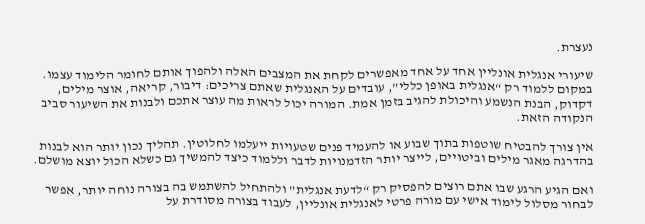נעצרת.

שיעורי אנגלית אונליין אחד על אחד מאפשרים לקחת את המצבים האלה ולהפוך אותם לחומר הלימוד עצמו. במקום ללמוד רק “אנגלית באופן כללי”, עובדים על האנגלית שאתם צריכים: דיבור, קריאה, אוצר מילים, דקדוק, הבנת הנשמע והיכולת להגיב בזמן אמת. המורה יכול לראות מה עוצר אתכם ולבנות את השיעור סביב הנקודה הזאת.

אין צורך להבטיח שוטפות בתוך שבוע או להעמיד פנים שטעויות ייעלמו לחלוטין. תהליך נכון יותר הוא לבנות בהדרגה מאגר מילים וביטויים, לייצר יותר הזדמנויות לדבר וללמוד כיצד להמשיך גם כשלא הכול יוצא מושלם.

ואם הגיע הרגע שבו אתם רוצים להפסיק רק “לדעת אנגלית” ולהתחיל להשתמש בה בצורה נוחה יותר, אפשר לבחור מסלול לימוד אישי עם מורה פרטי לאנגלית אונליין, לעבוד בצורה מסודרת על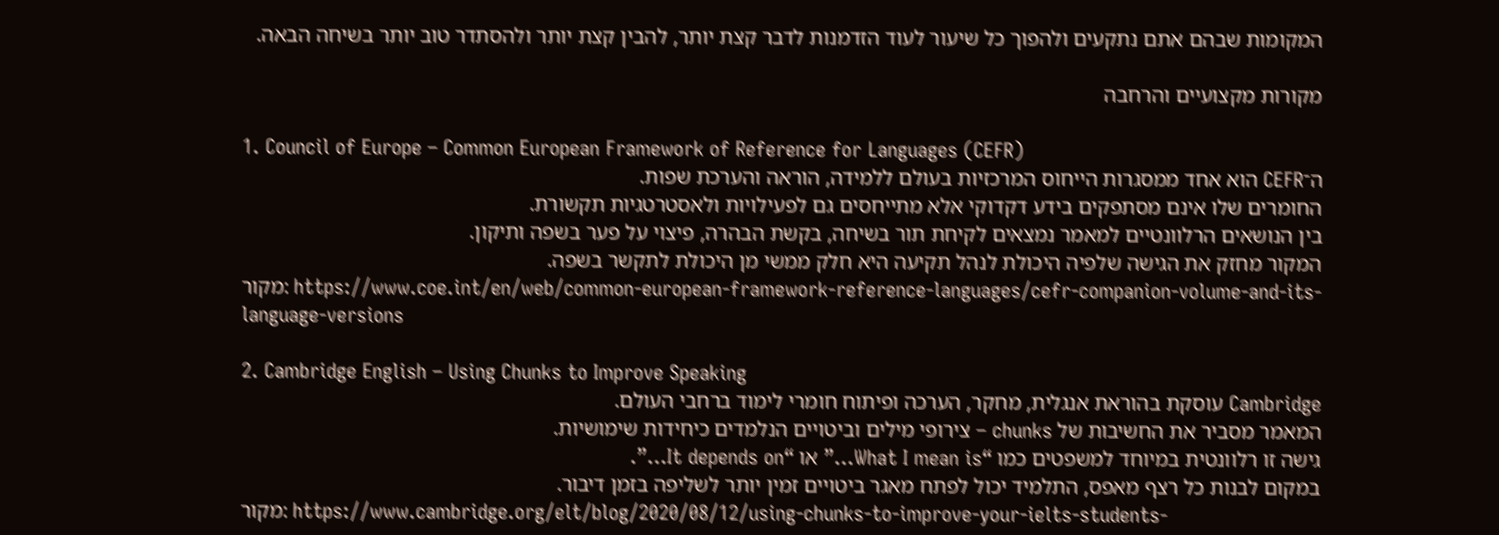המקומות שבהם אתם נתקעים ולהפוך כל שיעור לעוד הזדמנות לדבר קצת יותר, להבין קצת יותר ולהסתדר טוב יותר בשיחה הבאה.

מקורות מקצועיים והרחבה

1. Council of Europe – Common European Framework of Reference for Languages (CEFR)
ה־CEFR הוא אחד ממסגרות הייחוס המרכזיות בעולם ללמידה, הוראה והערכת שפות.
החומרים שלו אינם מסתפקים בידע דקדוקי אלא מתייחסים גם לפעילויות ולאסטרטגיות תקשורת.
בין הנושאים הרלוונטיים למאמר נמצאים לקיחת תור בשיחה, בקשת הבהרה, פיצוי על פער בשפה ותיקון.
המקור מחזק את הגישה שלפיה היכולת לנהל תקיעה היא חלק ממשי מן היכולת לתקשר בשפה.
מקור: https://www.coe.int/en/web/common-european-framework-reference-languages/cefr-companion-volume-and-its-language-versions

2. Cambridge English – Using Chunks to Improve Speaking
Cambridge עוסקת בהוראת אנגלית, מחקר, הערכה ופיתוח חומרי לימוד ברחבי העולם.
המאמר מסביר את החשיבות של chunks – צירופי מילים וביטויים הנלמדים כיחידות שימושיות.
גישה זו רלוונטית במיוחד למשפטים כמו “What I mean is…” או “It depends on…”.
במקום לבנות כל רצף מאפס, התלמיד יכול לפתח מאגר ביטויים זמין יותר לשליפה בזמן דיבור.
מקור: https://www.cambridge.org/elt/blog/2020/08/12/using-chunks-to-improve-your-ielts-students-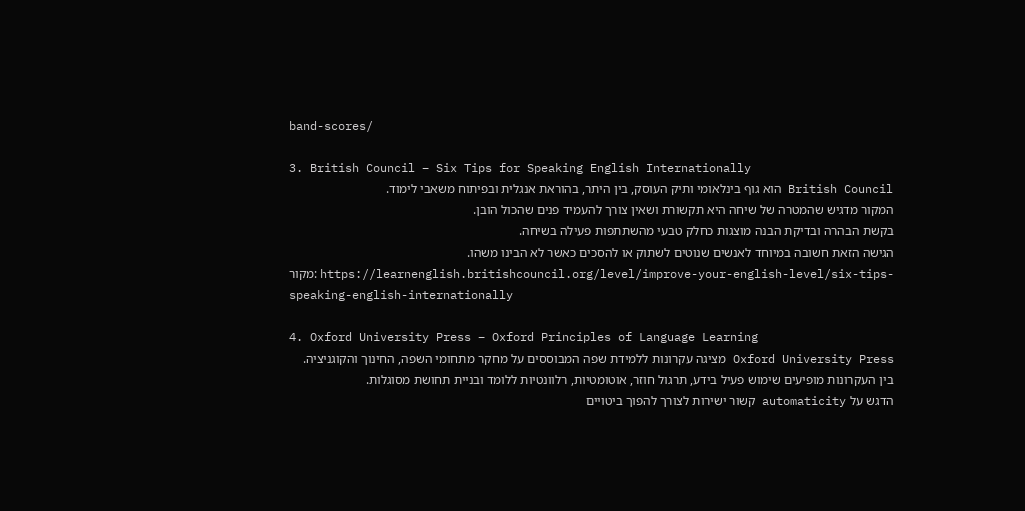band-scores/

3. British Council – Six Tips for Speaking English Internationally
British Council הוא גוף בינלאומי ותיק העוסק, בין היתר, בהוראת אנגלית ובפיתוח משאבי לימוד.
המקור מדגיש שהמטרה של שיחה היא תקשורת ושאין צורך להעמיד פנים שהכול הובן.
בקשת הבהרה ובדיקת הבנה מוצגות כחלק טבעי מהשתתפות פעילה בשיחה.
הגישה הזאת חשובה במיוחד לאנשים שנוטים לשתוק או להסכים כאשר לא הבינו משהו.
מקור: https://learnenglish.britishcouncil.org/level/improve-your-english-level/six-tips-speaking-english-internationally

4. Oxford University Press – Oxford Principles of Language Learning
Oxford University Press מציגה עקרונות ללמידת שפה המבוססים על מחקר מתחומי השפה, החינוך והקוגניציה.
בין העקרונות מופיעים שימוש פעיל בידע, תרגול חוזר, אוטומטיות, רלוונטיות ללומד ובניית תחושת מסוגלות.
הדגש על automaticity קשור ישירות לצורך להפוך ביטויים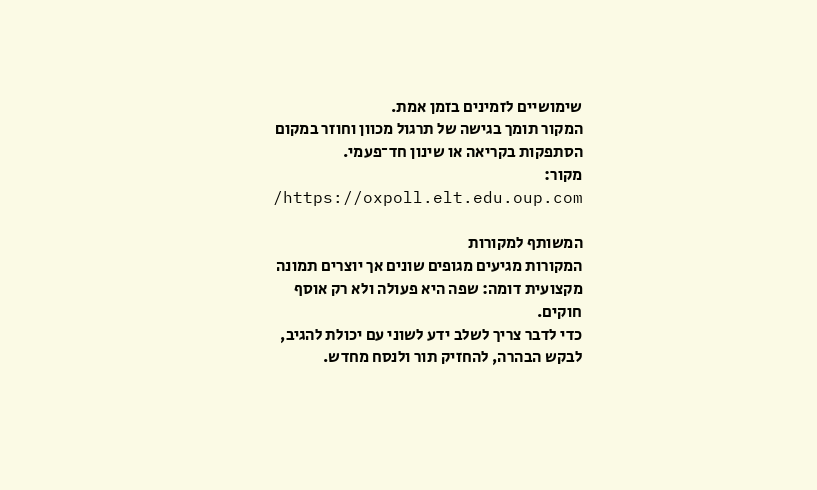שימושיים לזמינים בזמן אמת.
המקור תומך בגישה של תרגול מכוון וחוזר במקום הסתפקות בקריאה או שינון חד־פעמי.
מקור: https://oxpoll.elt.edu.oup.com/

המשותף למקורות
המקורות מגיעים מגופים שונים אך יוצרים תמונה מקצועית דומה: שפה היא פעולה ולא רק אוסף חוקים.
כדי לדבר צריך לשלב ידע לשוני עם יכולת להגיב, לבקש הבהרה, להחזיק תור ולנסח מחדש.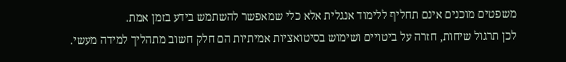משפטים מוכנים אינם תחליף ללימוד אנגלית אלא כלי שמאפשר להשתמש בידע בזמן אמת.
לכן תרגול שיחות, חזרה על ביטויים ושימוש בסיטואציות אמיתיות הם חלק חשוב מתהליך למידה מעשי.